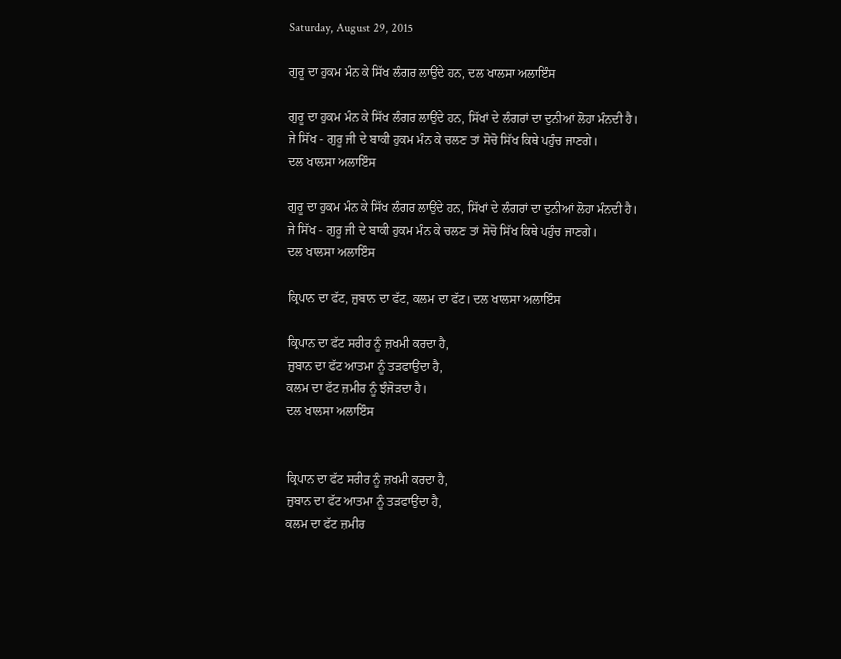Saturday, August 29, 2015

ਗੁਰੂ ਦਾ ਹੁਕਮ ਮੰਨ ਕੇ ਸਿੱਖ ਲੰਗਰ ਲਾਉਂਦੇ ਹਨ, ਦਲ ਖਾਲਸਾ ਅਲਾਇੰਸ

ਗੁਰੂ ਦਾ ਹੁਕਮ ਮੰਨ ਕੇ ਸਿੱਖ ਲੰਗਰ ਲਾਉਂਦੇ ਹਨ, ਸਿੱਖਾਂ ਦੇ ਲੰਗਰਾਂ ਦਾ ਦੁਨੀਆਂ ਲੋਹਾ ਮੰਨਦੀ ਹੈ।
ਜੇ ਸਿੱਖ - ਗੁਰੂ ਜੀ ਦੇ ਬਾਕੀ ਹੁਕਮ ਮੰਨ ਕੇ ਚਲਣ ਤਾਂ ਸੋਚੋ ਸਿੱਖ ਕਿਥੇ ਪਹੁੰਚ ਜਾਣਗੇ।
ਦਲ ਖਾਲਸਾ ਅਲਾਇੰਸ

ਗੁਰੂ ਦਾ ਹੁਕਮ ਮੰਨ ਕੇ ਸਿੱਖ ਲੰਗਰ ਲਾਉਂਦੇ ਹਨ, ਸਿੱਖਾਂ ਦੇ ਲੰਗਰਾਂ ਦਾ ਦੁਨੀਆਂ ਲੋਹਾ ਮੰਨਦੀ ਹੈ।
ਜੇ ਸਿੱਖ - ਗੁਰੂ ਜੀ ਦੇ ਬਾਕੀ ਹੁਕਮ ਮੰਨ ਕੇ ਚਲਣ ਤਾਂ ਸੋਚੋ ਸਿੱਖ ਕਿਥੇ ਪਹੁੰਚ ਜਾਣਗੇ।
ਦਲ ਖਾਲਸਾ ਅਲਾਇੰਸ

ਕ੍ਰਿਪਾਨ ਦਾ ਫੱਟ, ਜ਼ੁਬਾਨ ਦਾ ਫੱਟ, ਕਲਮ ਦਾ ਫੱਟ। ਦਲ ਖਾਲਸਾ ਅਲਾਇੰਸ

ਕ੍ਰਿਪਾਨ ਦਾ ਫੱਟ ਸਰੀਰ ਨੂੰ ਜ਼ਖਮੀ ਕਰਦਾ ਹੈ,
ਜ਼ੁਬਾਨ ਦਾ ਫੱਟ ਆਤਮਾ ਨੂੰ ਤੜਫਾਉਂਦਾ ਹੈ,
ਕਲਮ ਦਾ ਫੱਟ ਜ਼ਮੀਰ ਨੂੰ ਝੰਜੋੜਦਾ ਹੈ।
ਦਲ ਖਾਲਸਾ ਅਲਾਇੰਸ


ਕ੍ਰਿਪਾਨ ਦਾ ਫੱਟ ਸਰੀਰ ਨੂੰ ਜ਼ਖਮੀ ਕਰਦਾ ਹੈ,
ਜ਼ੁਬਾਨ ਦਾ ਫੱਟ ਆਤਮਾ ਨੂੰ ਤੜਫਾਉਂਦਾ ਹੈ,
ਕਲਮ ਦਾ ਫੱਟ ਜ਼ਮੀਰ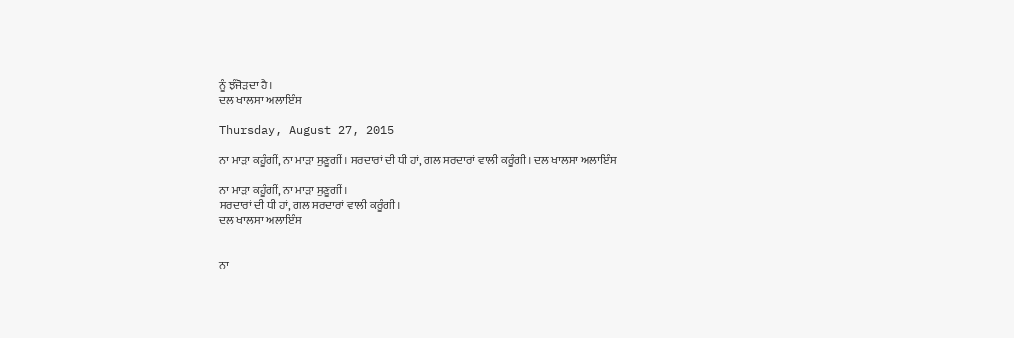ਨੂੰ ਝੰਜੋੜਦਾ ਹੈ।
ਦਲ ਖਾਲਸਾ ਅਲਾਇੰਸ

Thursday, August 27, 2015

ਨਾ ਮਾੜਾ ਕਹੂੰਗੀਂ, ਨਾ ਮਾੜਾ ਸੁਣੂਗੀਂ। ਸਰਦਾਰਾਂ ਦੀ ਧੀ ਹਾਂ, ਗਲ ਸਰਦਾਰਾਂ ਵਾਲੀ ਕਰੂੰਗੀ। ਦਲ ਖਾਲਸਾ ਅਲਾਇੰਸ

ਨਾ ਮਾੜਾ ਕਹੂੰਗੀਂ, ਨਾ ਮਾੜਾ ਸੁਣੂਗੀਂ।
ਸਰਦਾਰਾਂ ਦੀ ਧੀ ਹਾਂ, ਗਲ ਸਰਦਾਰਾਂ ਵਾਲੀ ਕਰੂੰਗੀ।
ਦਲ ਖਾਲਸਾ ਅਲਾਇੰਸ


ਨਾ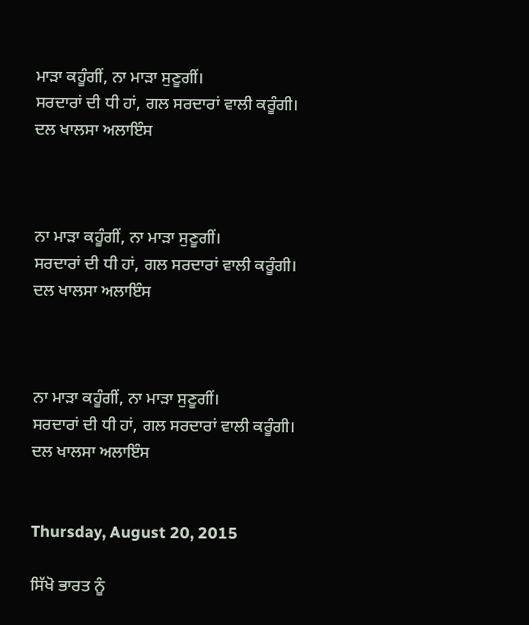ਮਾੜਾ ਕਹੂੰਗੀਂ, ਨਾ ਮਾੜਾ ਸੁਣੂਗੀਂ।
ਸਰਦਾਰਾਂ ਦੀ ਧੀ ਹਾਂ, ਗਲ ਸਰਦਾਰਾਂ ਵਾਲੀ ਕਰੂੰਗੀ।
ਦਲ ਖਾਲਸਾ ਅਲਾਇੰਸ



ਨਾ ਮਾੜਾ ਕਹੂੰਗੀਂ, ਨਾ ਮਾੜਾ ਸੁਣੂਗੀਂ।
ਸਰਦਾਰਾਂ ਦੀ ਧੀ ਹਾਂ, ਗਲ ਸਰਦਾਰਾਂ ਵਾਲੀ ਕਰੂੰਗੀ।
ਦਲ ਖਾਲਸਾ ਅਲਾਇੰਸ



ਨਾ ਮਾੜਾ ਕਹੂੰਗੀਂ, ਨਾ ਮਾੜਾ ਸੁਣੂਗੀਂ।
ਸਰਦਾਰਾਂ ਦੀ ਧੀ ਹਾਂ, ਗਲ ਸਰਦਾਰਾਂ ਵਾਲੀ ਕਰੂੰਗੀ।
ਦਲ ਖਾਲਸਾ ਅਲਾਇੰਸ


Thursday, August 20, 2015

ਸਿੱਖੋ ਭਾਰਤ ਨੂੰ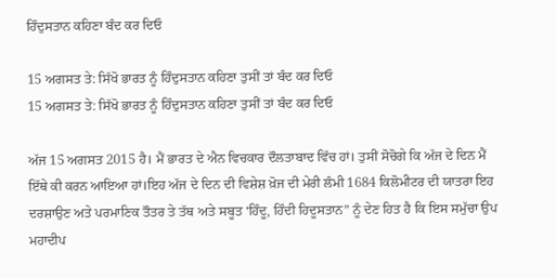ਹਿੰਦੁਸਤਾਨ ਕਹਿਣਾ ਬੰਦ ਕਰ ਦਿਓ

15 ਅਗਸਤ ਤੇ: ਸਿੱਖੋ ਭਾਰਤ ਨੂੰ ਹਿੰਦੁਸਤਾਨ ਕਹਿਣਾ ਤੁਸੀਂ ਤਾਂ ਬੰਦ ਕਰ ਦਿਓ
15 ਅਗਸਤ ਤੇ: ਸਿੱਖੋ ਭਾਰਤ ਨੂੰ ਹਿੰਦੁਸਤਾਨ ਕਹਿਣਾ ਤੁਸੀਂ ਤਾਂ ਬੰਦ ਕਰ ਦਿਓ

ਅੱਜ 15 ਅਗਸਤ 2015 ਹੈ। ਮੈਂ ਭਾਰਤ ਦੇ ਐਨ ਵਿਚਕਾਰ ਦੌਲਤਾਬਾਦ ਵਿੱਚ ਹਾਂ। ਤੁਸੀਂ ਸੋਚੋਗੇ ਕਿ ਅੱਜ ਦੇ ਦਿਨ ਮੈਂ ਇੱਥੇ ਕੀ ਕਰਨ ਆਇਆ ਹਾਂ।ਇਹ ਅੱਜ ਦੇ ਦਿਨ ਦੀ ਵਿਸ਼ੇਸ਼ ਖ਼ੋਜ ਦੀ ਮੇਰੀ ਲੰਮੀ 1684 ਕਿਲੋਮੀਟਰ ਦੀ ਯਾਤਰਾ ਇਹ ਦਰਸ਼ਾਉਣ ਅਤੇ ਪਰਮਾਣਿਕ ਤੌਤਰ ਤੇ ਤੱਥ ਅਤੇ ਸਬੂਤ ‘ਹਿੰਦੂ, ਹਿੰਦੀ ਹਿਦੂਸਤਾਨ” ਨੂੰ ਦੇਣ ਹਿਤ ਹੈ ਕਿ ਇਸ ਸਮੁੱਚਾ ਉਪ ਮਹਾਦੀਪ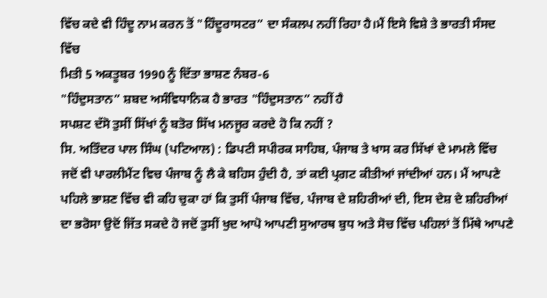ਵਿੱਚ ਕਦੇ ਵੀ ਹਿੰਦੂ ਨਾਮ ਕਰਨ ਤੋਂ "ਹਿੰਦੂਰਾਸਟਰ” ਦਾ ਸੰਕਲਪ ਨਹੀਂ ਰਿਹਾ ਹੈ।ਮੈਂ ਇਸੇ ਵਿਸ਼ੇ ਤੇ ਭਾਰਤੀ ਸੰਸਦ ਵਿੱਚ
ਮਿਤੀ 5 ਅਕਤੂਬਰ 1990 ਨੂੰ ਦਿੱਤਾ ਭਾਸ਼ਣ ਨੰਬਰ-6
"ਹਿੰਦੁਸਤਾਨ” ਸ਼ਬਦ ਅਸੰਵਿਧਾਨਿਕ ਹੈ ਭਾਰਤ "ਹਿੰਦੁਸਤਾਨ” ਨਹੀਂ ਹੈ
ਸਪਸ਼ਟ ਦੱਸੋ ਤੁਸੀਂ ਸਿੱਖਾਂ ਨੂੰ ਬਤੋਰ ਸਿੱਖ ਮਨਜੂਰ ਕਰਦੇ ਹੋ ਕਿ ਨਹੀਂ ?
ਸਿ. ਅਤਿੰਦਰ ਪਾਲ ਸਿੰਘ (ਪਟਿਆਲ) : ਡਿਪਟੀ ਸਪੀਰਕ ਸਾਹਿਬ, ਪੰਜਾਬ ਤੇ ਖਾਸ ਕਰ ਸਿੱਖਾਂ ਦੇ ਮਾਮਲੇ ਵਿੱਚ ਜਦੋਂ ਵੀ ਪਾਰਲੀਮੈਂਟ ਵਿਚ ਪੰਜਾਬ ਨੂੰ ਲੈ ਕੇ ਬਹਿਸ ਹੁੰਦੀ ਹੈ, ਤਾਂ ਕਈ ਪ੍ਰਗਟ ਕੀਤੀਆਂ ਜਾਂਦੀਆਂ ਹਨ। ਮੈਂ ਆਪਣੇ ਪਹਿਲੇ ਭਾਸ਼ਣ ਵਿੱਚ ਵੀ ਕਹਿ ਚੁਕਾ ਹਾਂ ਕਿ ਤੁਸੀਂ ਪੰਜਾਬ ਵਿੱਚ, ਪੰਜਾਬ ਦੇ ਸ਼ਹਿਰੀਆਂ ਦੀ, ਇਸ ਦੇਸ਼ ਦੇ ਸ਼ਹਿਰੀਆਂ ਦਾ ਭਰੋਸਾ ਉਦੋਂ ਜਿੱਤ ਸਕਦੇ ਹੋ ਜਦੋਂ ਤੁਸੀਂ ਖੁਦ ਆਪੋ ਆਪਣੀ ਸੁਆਰਥ ਬੁਧ ਅਤੇ ਸੋਚ ਵਿੱਚ ਪਹਿਲਾਂ ਤੋਂ ਮਿੱਥੇ ਆਪਣੇ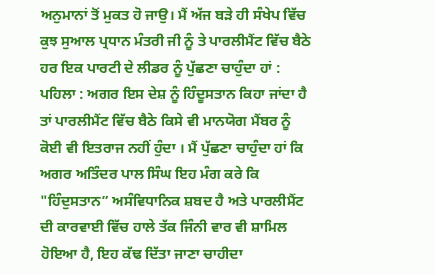ਅਨੁਮਾਨਾਂ ਤੋਂ ਮੁਕਤ ਹੋ ਜਾਉ। ਮੈਂ ਅੱਜ ਬੜੇ ਹੀ ਸੰਖੇਪ ਵਿੱਚ ਕੁਝ ਸੁਆਲ ਪ੍ਰਧਾਨ ਮੰਤਰੀ ਜੀ ਨੂੰ ਤੇ ਪਾਰਲੀਮੈਂਟ ਵਿੱਚ ਬੈਠੇ ਹਰ ਇਕ ਪਾਰਟੀ ਦੇ ਲੀਡਰ ਨੂੰ ਪੁੱਛਣਾ ਚਾਹੁੰਦਾ ਹਾਂ :
ਪਹਿਲਾ : ਅਗਰ ਇਸ ਦੇਸ਼ ਨੂੰ ਹਿੰਦੂਸਤਾਨ ਕਿਹਾ ਜਾਂਦਾ ਹੈ ਤਾਂ ਪਾਰਲੀਮੈਂਟ ਵਿੱਚ ਬੈਠੇ ਕਿਸੇ ਵੀ ਮਾਨਯੋਗ ਮੈਂਬਰ ਨੂੰ ਕੋਈ ਵੀ ਇਤਰਾਜ ਨਹੀਂ ਹੁੰਦਾ । ਮੈਂ ਪੁੱਛਣਾ ਚਾਹੁੰਦਾ ਹਾਂ ਕਿ ਅਗਰ ਅਤਿੰਦਰ ਪਾਲ ਸਿੰਘ ਇਹ ਮੰਗ ਕਰੇ ਕਿ "ਹਿੰਦੁਸਤਾਨ” ਅਸੰਵਿਧਾਨਿਕ ਸ਼ਬਦ ਹੈ ਅਤੇ ਪਾਰਲੀਮੈਂਟ ਦੀ ਕਾਰਵਾਈ ਵਿੱਚ ਹਾਲੇ ਤੱਕ ਜਿੰਨੀ ਵਾਰ ਵੀ ਸ਼ਾਮਿਲ ਹੋਇਆ ਹੈ, ਇਹ ਕੱਢ ਦਿੱਤਾ ਜਾਣਾ ਚਾਹੀਦਾ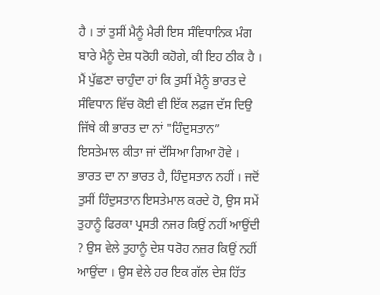ਹੈ । ਤਾਂ ਤੁਸੀਂ ਮੈਨੂੰ ਮੈਰੀ ਇਸ ਸੰਵਿਧਾਨਿਕ ਮੰਗ ਬਾਰੇ ਮੈਨੂੰ ਦੇਸ਼ ਧਰੋਹੀ ਕਹੋਗੇ, ਕੀ ਇਹ ਠੀਕ ਹੈ । ਮੈਂ ਪੁੱਛਣਾ ਚਾਹੁੰਦਾ ਹਾਂ ਕਿ ਤੁਸੀਂ ਮੈਨੂੰ ਭਾਰਤ ਦੇ ਸੰਵਿਧਾਨ ਵਿੱਚ ਕੋਈ ਵੀ ਇੱਕ ਲਫ਼ਜ ਦੱਸ ਦਿਉ ਜਿੱਥੇ ਕੀ ਭਾਰਤ ਦਾ ਨਾਂ "ਹਿੰਦੁਸਤਾਨ” ਇਸਤੇਮਾਲ ਕੀਤਾ ਜਾਂ ਦੱਸਿਆ ਗਿਆ ਹੋਵੇ । ਭਾਰਤ ਦਾ ਨਾ ਭਾਰਤ ਹੈ, ਹਿੰਦੁਸਤਾਨ ਨਹੀਂ । ਜਦੋਂ ਤੁਸੀਂ ਹਿੰਦੁਸਤਾਨ ਇਸਤੇਮਾਲ ਕਰਦੇ ਹੋ, ਉਸ ਸਮੇਂ ਤੁਹਾਨੂੰ ਫਿਰਕਾ ਪ੍ਰਸਤੀ ਨਜਰ ਕਿਉਂ ਨਹੀਂ ਆਉਂਦੀ ? ਉਸ ਵੇਲੇ ਤੁਹਾਨੂੰ ਦੇਸ਼ ਧਰੋਹ ਨਜ਼ਰ ਕਿਉਂ ਨਹੀਂ ਆਉਂਦਾ । ਉਸ ਵੇਲੇ ਹਰ ਇਕ ਗੱਲ ਦੇਸ਼ ਹਿੱਤ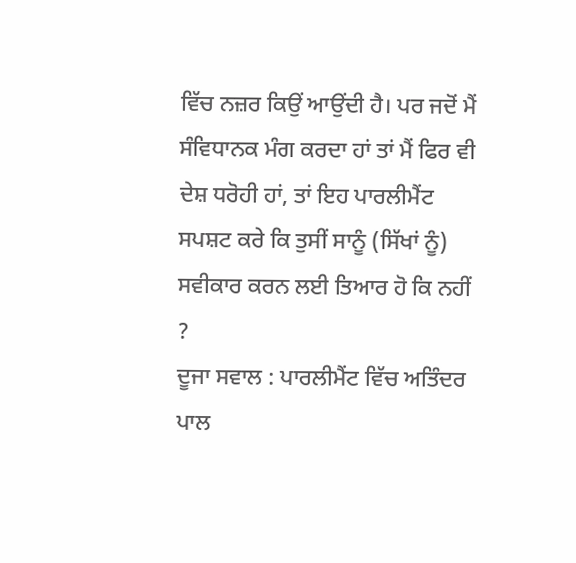ਵਿੱਚ ਨਜ਼ਰ ਕਿਉਂ ਆਉਂਦੀ ਹੈ। ਪਰ ਜਦੋਂ ਮੈਂ ਸੰਵਿਧਾਨਕ ਮੰਗ ਕਰਦਾ ਹਾਂ ਤਾਂ ਮੈਂ ਫਿਰ ਵੀ ਦੇਸ਼ ਧਰੋਹੀ ਹਾਂ, ਤਾਂ ਇਹ ਪਾਰਲੀਮੈਂਟ ਸਪਸ਼ਟ ਕਰੇ ਕਿ ਤੁਸੀਂ ਸਾਨੂੰ (ਸਿੱਖਾਂ ਨੂੰ) ਸਵੀਕਾਰ ਕਰਨ ਲਈ ਤਿਆਰ ਹੋ ਕਿ ਨਹੀਂ ?
ਦੂਜਾ ਸਵਾਲ : ਪਾਰਲੀਮੈਂਟ ਵਿੱਚ ਅਤਿੰਦਰ ਪਾਲ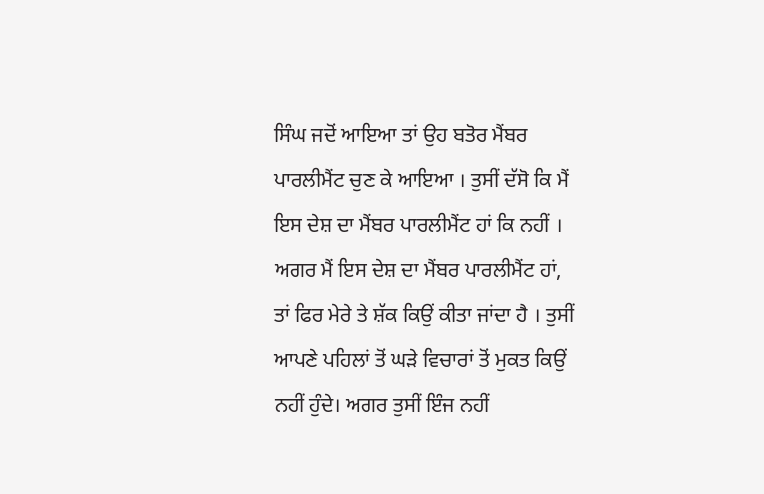ਸਿੰਘ ਜਦੋਂ ਆਇਆ ਤਾਂ ਉਹ ਬਤੋਰ ਮੈਂਬਰ ਪਾਰਲੀਮੈਂਟ ਚੁਣ ਕੇ ਆਇਆ । ਤੁਸੀਂ ਦੱਸੋ ਕਿ ਮੈਂ ਇਸ ਦੇਸ਼ ਦਾ ਮੈਂਬਰ ਪਾਰਲੀਮੈਂਟ ਹਾਂ ਕਿ ਨਹੀਂ । ਅਗਰ ਮੈਂ ਇਸ ਦੇਸ਼ ਦਾ ਮੈਂਬਰ ਪਾਰਲੀਮੈਂਟ ਹਾਂ, ਤਾਂ ਫਿਰ ਮੇਰੇ ਤੇ ਸ਼ੱਕ ਕਿਉਂ ਕੀਤਾ ਜਾਂਦਾ ਹੈ । ਤੁਸੀਂ ਆਪਣੇ ਪਹਿਲਾਂ ਤੋਂ ਘੜੇ ਵਿਚਾਰਾਂ ਤੋਂ ਮੁਕਤ ਕਿਉਂ ਨਹੀਂ ਹੁੰਦੇ। ਅਗਰ ਤੁਸੀਂ ਇੰਜ ਨਹੀਂ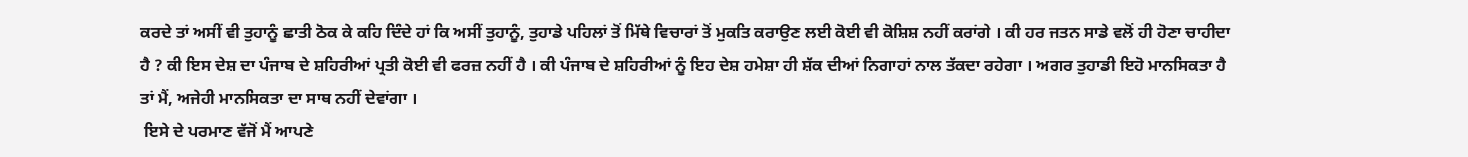ਕਰਦੇ ਤਾਂ ਅਸੀਂ ਵੀ ਤੁਹਾਨੂੰ ਛਾਤੀ ਠੋਕ ਕੇ ਕਹਿ ਦਿੰਦੇ ਹਾਂ ਕਿ ਅਸੀਂ ਤੁਹਾਨੂੰ, ਤੁਹਾਡੇ ਪਹਿਲਾਂ ਤੋਂ ਮਿੱਥੇ ਵਿਚਾਰਾਂ ਤੋਂ ਮੁਕਤਿ ਕਰਾਉਣ ਲਈ ਕੋਈ ਵੀ ਕੋਸ਼ਿਸ਼ ਨਹੀਂ ਕਰਾਂਗੇ । ਕੀ ਹਰ ਜਤਨ ਸਾਡੇ ਵਲੋਂ ਹੀ ਹੋਣਾ ਚਾਹੀਦਾ ਹੈ ? ਕੀ ਇਸ ਦੇਸ਼ ਦਾ ਪੰਜਾਬ ਦੇ ਸ਼ਹਿਰੀਆਂ ਪ੍ਰਤੀ ਕੋਈ ਵੀ ਫਰਜ਼ ਨਹੀਂ ਹੈ । ਕੀ ਪੰਜਾਬ ਦੇ ਸ਼ਹਿਰੀਆਂ ਨੂੰ ਇਹ ਦੇਸ਼ ਹਮੇਸ਼ਾ ਹੀ ਸ਼ੱਕ ਦੀਆਂ ਨਿਗਾਹਾਂ ਨਾਲ ਤੱਕਦਾ ਰਹੇਗਾ । ਅਗਰ ਤੁਹਾਡੀ ਇਹੋ ਮਾਨਸਿਕਤਾ ਹੈ ਤਾਂ ਮੈਂ, ਅਜੇਹੀ ਮਾਨਸਿਕਤਾ ਦਾ ਸਾਥ ਨਹੀਂ ਦੇਵਾਂਗਾ ।
 ਇਸੇ ਦੇ ਪਰਮਾਣ ਵੱਜੋਂ ਮੈਂ ਆਪਣੇ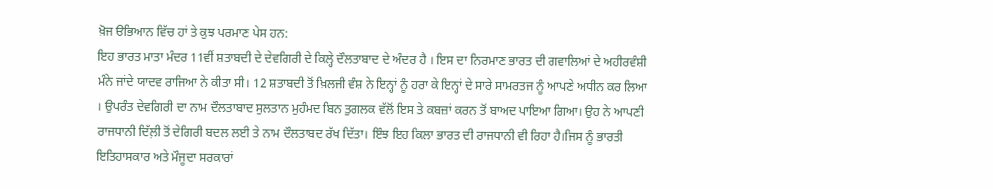ਖ਼ੋਜ ੳਭਿਆਨ ਵਿੱਚ ਹਾਂ ਤੇ ਕੁਝ ਪਰਮਾਣ ਪੇਸ ਹਨ:
ਇਹ ਭਾਰਤ ਮਾਤਾ ਮੰਦਰ 11ਵੀਂ ਸ਼ਤਾਬਦੀ ਦੇ ਦੇਵਗਿਰੀ ਦੇ ਕਿਲ੍ਹੇ ਦੌਲਤਾਬਾਦ ਦੇ ਅੰਦਰ ਹੈ । ਇਸ ਦਾ ਨਿਰਮਾਣ ਭਾਰਤ ਦੀ ਗਵਾਲਿਆਂ ਦੇ ਅਹੀਰਵੰਸ਼ੀ ਮੰਨੇ ਜਾਂਦੇ ਯਾਦਵ ਰਾਜਿਆ ਨੇ ਕੀਤਾ ਸੀ। 12 ਸ਼ਤਾਬਦੀ ਤੋਂ ਖ਼ਿਲਜੀ ਵੰਸ਼ ਨੇ ਇਨ੍ਹਾਂ ਨੂੰ ਹਰਾ ਕੇ ਇਨ੍ਹਾਂ ਦੇ ਸਾਰੇ ਸਾਮਰਤਜ ਨੂੰ ਆਪਣੇ ਅਧੀਨ ਕਰ ਲਿਆ । ਉਪਰੰਤ ਦੇਵਗਿਰੀ ਦਾ ਨਾਮ ਦੌਲਤਾਬਾਦ ਸੁਲਤਾਨ ਮੁਹੰਮਦ ਬਿਨ ਤੁਗਲਕ ਵੱਲੋਂ ਇਸ ਤੇ ਕਬਜ਼ਾਂ ਕਰਨ ਤੋਂ ਬਾਅਦ ਪਾਇਆ ਗਿਆ। ਉਹ ਨੇ ਆਪਣੀ ਰਾਜਧਾਨੀ ਦਿੱਲ਼ੀ ਤੋਂ ਦੇਗਿਰੀ ਬਦਲ ਲਈ ਤੇ ਨਾਮ ਦੌਲਤਾਬਦ ਰੱਖ ਦਿੱਤਾ। ਇੰਝ ਇਹ ਕਿਲਾ ਭਾਰਤ ਦੀ ਰਾਜਧਾਨੀ ਵੀ ਰਿਹਾ ਹੈ।ਜਿਸ ਨੂੰ ਭਾਰਤੀ ਇਤਿਹਾਸਕਾਰ ਅਤੇ ਮੌਜੂਦਾ ਸਰਕਾਰਾਂ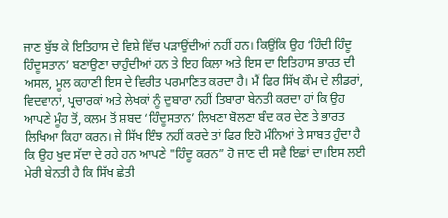ਜਾਣ ਬੁੱਝ ਕੇ ਇਤਿਹਾਸ ਦੇ ਵਿਸ਼ੇ ਵਿੱਚ ਪੜਾਉਂਦੀਆਂ ਨਹੀਂ ਹਨ। ਕਿਉਂਕਿ ਉਹ ‘ਹਿੰਦੀ ਹਿੰਦੂ ਹਿੰਦੂਸਤਾਨ’ ਬਣਾਉਣਾ ਚਾਹੁੰਦੀਆਂ ਹਨ ਤੇ ਇਹ ਕਿਲਾ ਅਤੇ ਇਸ ਦਾ ਇਤਿਹਾਸ ਭਾਰਤ ਦੀ ਅਸਲ, ਮੂਲ ਕਹਾਣੀ ਇਸ ਦੇ ਵਿਰੀਤ ਪਰਮਾਣਿਤ ਕਰਦਾ ਹੈ। ਮੈਂ ਫਿਰ ਸਿੱਖ ਕੌਮ ਦੇ ਲੀਡਰਾਂ, ਵਿਦਵਾਨਾਂ, ਪ੍ਰਚਾਰਕਾਂ ਅਤੇ ਲੇਖਕਾਂ ਨੂੰ ਦੁਬਾਰਾ ਨਹੀਂ ਤਿਬਾਰਾ ਬੇਨਤੀ ਕਰਦਾ ਹਾਂ ਕਿ ਉਹ ਆਪਣੇ ਮੂੰਹ ਤੋਂ, ਕਲਮ ਤੋਂ ਸ਼ਬਦ ‘ਹਿੰਦੂਸਤਾਨ’ ਲਿਖਣਾ ਬੋਲਣਾ ਬੰਦ ਕਰ ਦੇਣ ਤੇ ਭਾਰਤ ਲਿਖਿਆ ਕਿਹਾ ਕਰਨ। ਜੇ ਸਿੱਖ ਇੰਝ ਨਹੀਂ ਕਰਦੇ ਤਾਂ ਫਿਰ ਇਹੋ ਮੰਨਿਆਂ ਤੇ ਸਾਬਤ ਹੁੰਦਾ ਹੈ ਕਿ ਉਹ ਖੁਦ ਸੱਦਾ ਦੇ ਰਹੇ ਹਨ ਆਪਣੇ "ਹਿੰਦੂ ਕਰਨ” ਹੋ ਜਾਣ ਦੀ ਸਵੈ ਇਛਾਂ ਦਾ।ਇਸ ਲਈ ਮੇਰੀ ਬੇਨਤੀ ਹੈ ਕਿ ਸਿੱਖ ਛੇਤੀ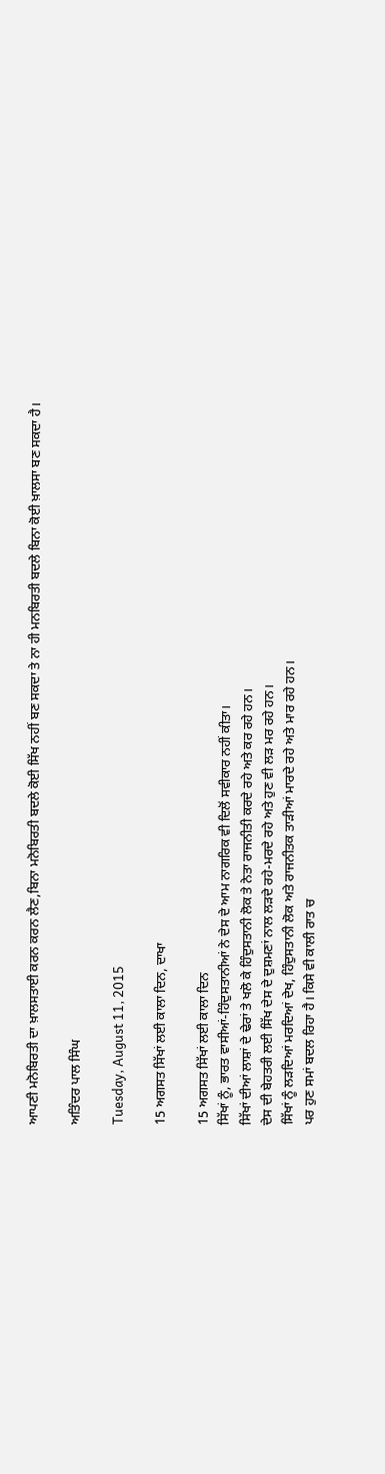ਆਪਣੀ ਮਨੋਬਿਰਤੀ ਦਾ ਖ਼ਾਲਸਤਾਈ ਕਰਨ ਕਰਨ ਲੈਣ,ਬਿਨਾ ਮਨੋਬਿਰਤੀ ਬਦਲੇ ਕੋਈ ਸਿੱਖ ਨਹੀਂ ਬਣ ਸਕਦਾ ਤੇ ਨਾ ਹੀ ਮਨਬਿਰਤੀ ਬਦਲੇ ਬਿਨਾ ਕੋਈ ਖ਼ਾਲਸਾ ਬਣ ਸਕਦਾ ਹੈ।

ਅਤਿੰਦਰ ਪਾਲ ਸਿੰਘ

Tuesday, August 11, 2015

15 ਅਗਸਤ ਸਿੱਖਾਂ ਲਈ ਕਾਲਾ ਦਿਨ, ਦਾਖਾ

15 ਅਗਸਤ ਸਿੱਖਾਂ ਲਈ ਕਾਲਾ ਦਿਨ
ਸਿੱਖਾਂ ਨੂੰ, ਭਾਰਤ ਵਾਸੀਆਂ-ਹਿੰਦੁਸਤਾਨੀਆਂ ਨੇ ਦੇਸ ਦੇ ਆਮ ਨਾਗਰਿਕ ਵੀ ਦਿਲੋਂ ਸਵੀਕਾਰ ਨਹੀਂ ਕੀਤਾ।
ਸਿੱਖਾਂ ਦੀਆਂ ਲਾਸ਼ਾਂ ਦੇ ਢੇਰਾਂ ਤੇ ਖਲੋ ਕੇ ਹਿੰਦੁਸਤਾਨੀ ਲੋਕ ਤੇ ਨੇਤਾ ਰਾਜਨੀਤੀ ਕਰਦੇ ਰਹੇ ਅਤੇ ਕਰ ਰਹੇ ਹਨ।
ਦੇਸ ਦੀ ਬੇਹਤਰੀ ਲਈ ਸਿੱਖ ਦੇਸ ਦੇ ਦੁਸ਼ਮਣਾਂ ਨਾਲ ਲੜਦੇ ਰਹੇ-ਮਰਦੇ ਰਹੇ ਅਤੇ ਹੁਣ ਵੀ ਲੜ ਮਰ ਰਹੇ ਹਨ।
ਸਿੱਖਾਂ ਨੂੰ ਲੜਦਿਆਂ ਮਰਦਿਆਂ ਦੇਖ, ਹਿੰਦੁਸਤਾਨੀ ਲੋਕ ਅਤੇ ਰਾਜਨੀਤਕ ਤਾੜੀਆਂ ਮਾਰਦੇ ਰਹੇ ਅਤੇ ਮਾਰ ਰਹੇ ਹਨ।
ਪਰ ਹੁਣ ਸਮਾਂ ਬਦਲ ਰਿਹਾ ਹੈ। ਕਿਸੇ ਵੀ ਕਾਲੀ ਰਾਤ ਚ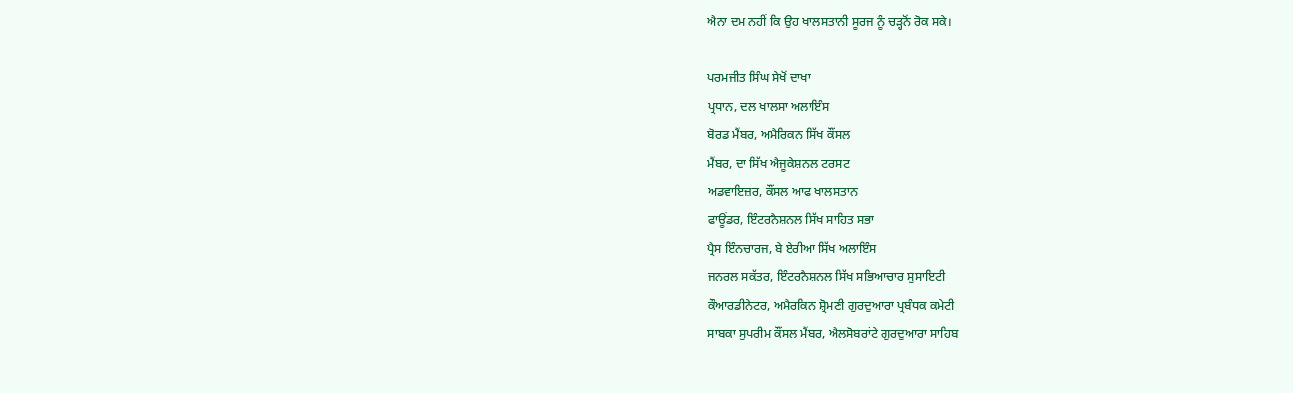ਐਨਾ ਦਮ ਨਹੀਂ ਕਿ ਉਹ ਖਾਲਸਤਾਨੀ ਸੂਰਜ ਨੂੰ ਚੜ੍ਹਨੋਂ ਰੋਕ ਸਕੇ।

ਪਰਮਜੀਤ ਸਿੰਘ ਸੇਖੋਂ ਦਾਖਾ
ਪ੍ਰਧਾਨ, ਦਲ ਖਾਲਸਾ ਅਲਾਇੰਸ
ਬੋਰਡ ਮੈਂਬਰ, ਅਮੈਰਿਕਨ ਸਿੱਖ ਕੌਂਸਲ
ਮੈਂਬਰ, ਦਾ ਸਿੱਖ ਐਜੂਕੇਸ਼ਨਲ ਟਰਸਟ
ਅਡਵਾਇਜ਼ਰ, ਕੌਂਸਲ ਆਫ ਖਾਲਸਤਾਨ
ਫਾਊਂਡਰ, ਇੰਟਰਨੈਸ਼ਨਲ ਸਿੱਖ ਸਾਹਿਤ ਸਭਾ
ਪ੍ਰੈਸ ਇੰਨਚਾਰਜ, ਬੇ ਏਰੀਆ ਸਿੱਖ ਅਲਾਇੰਸ
ਜਨਰਲ ਸਕੱਤਰ, ਇੰਟਰਨੈਸ਼ਨਲ ਸਿੱਖ ਸਭਿਆਚਾਰ ਸੁਸਾਇਟੀ
ਕੌਆਰਡੀਨੇਟਰ, ਅਮੈਰਕਿਨ ਸ਼੍ਰੋਮਣੀ ਗੁਰਦੁਆਰਾ ਪ੍ਰਬੰਧਕ ਕਮੇਟੀ
ਸਾਬਕਾ ਸੁਪਰੀਮ ਕੌਂਸਲ ਮੈਂਬਰ, ਐਲਸੋਬਰਾਂਟੇ ਗੁਰਦੁਆਰਾ ਸਾਹਿਬ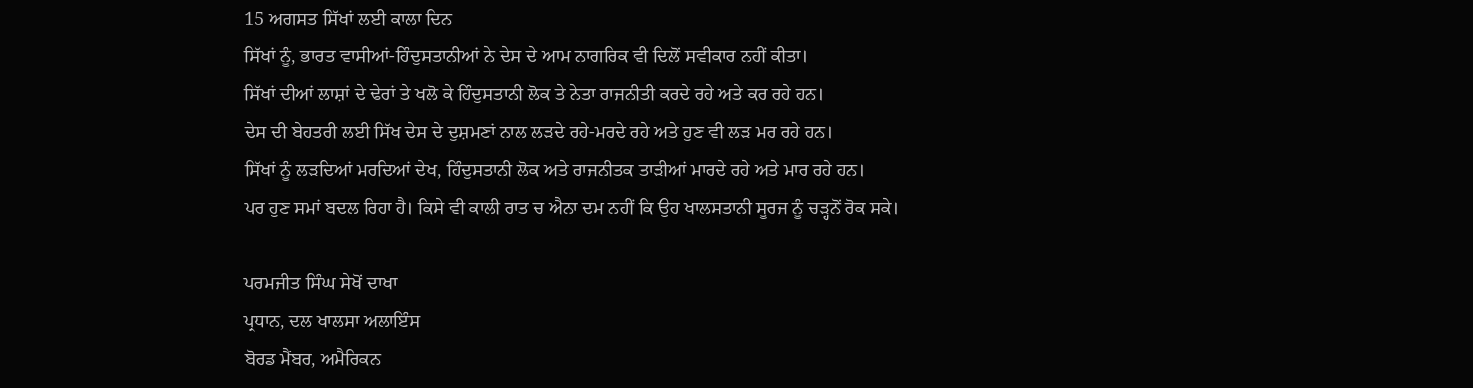15 ਅਗਸਤ ਸਿੱਖਾਂ ਲਈ ਕਾਲਾ ਦਿਨ
ਸਿੱਖਾਂ ਨੂੰ, ਭਾਰਤ ਵਾਸੀਆਂ-ਹਿੰਦੁਸਤਾਨੀਆਂ ਨੇ ਦੇਸ ਦੇ ਆਮ ਨਾਗਰਿਕ ਵੀ ਦਿਲੋਂ ਸਵੀਕਾਰ ਨਹੀਂ ਕੀਤਾ।
ਸਿੱਖਾਂ ਦੀਆਂ ਲਾਸ਼ਾਂ ਦੇ ਢੇਰਾਂ ਤੇ ਖਲੋ ਕੇ ਹਿੰਦੁਸਤਾਨੀ ਲੋਕ ਤੇ ਨੇਤਾ ਰਾਜਨੀਤੀ ਕਰਦੇ ਰਹੇ ਅਤੇ ਕਰ ਰਹੇ ਹਨ।
ਦੇਸ ਦੀ ਬੇਹਤਰੀ ਲਈ ਸਿੱਖ ਦੇਸ ਦੇ ਦੁਸ਼ਮਣਾਂ ਨਾਲ ਲੜਦੇ ਰਹੇ-ਮਰਦੇ ਰਹੇ ਅਤੇ ਹੁਣ ਵੀ ਲੜ ਮਰ ਰਹੇ ਹਨ।
ਸਿੱਖਾਂ ਨੂੰ ਲੜਦਿਆਂ ਮਰਦਿਆਂ ਦੇਖ, ਹਿੰਦੁਸਤਾਨੀ ਲੋਕ ਅਤੇ ਰਾਜਨੀਤਕ ਤਾੜੀਆਂ ਮਾਰਦੇ ਰਹੇ ਅਤੇ ਮਾਰ ਰਹੇ ਹਨ।
ਪਰ ਹੁਣ ਸਮਾਂ ਬਦਲ ਰਿਹਾ ਹੈ। ਕਿਸੇ ਵੀ ਕਾਲੀ ਰਾਤ ਚ ਐਨਾ ਦਮ ਨਹੀਂ ਕਿ ਉਹ ਖਾਲਸਤਾਨੀ ਸੂਰਜ ਨੂੰ ਚੜ੍ਹਨੋਂ ਰੋਕ ਸਕੇ।

ਪਰਮਜੀਤ ਸਿੰਘ ਸੇਖੋਂ ਦਾਖਾ
ਪ੍ਰਧਾਨ, ਦਲ ਖਾਲਸਾ ਅਲਾਇੰਸ
ਬੋਰਡ ਮੈਂਬਰ, ਅਮੈਰਿਕਨ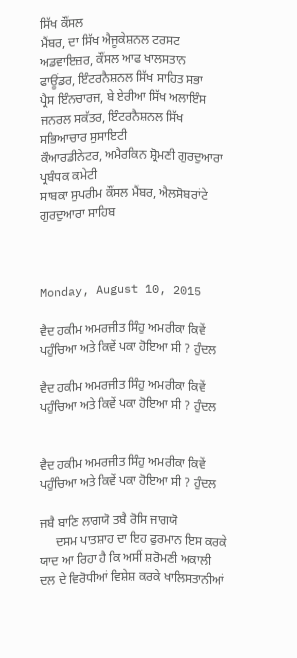ਸਿੱਖ ਕੌਂਸਲ
ਮੈਂਬਰ, ਦਾ ਸਿੱਖ ਐਜੂਕੇਸ਼ਨਲ ਟਰਸਟ
ਅਡਵਾਇਜ਼ਰ, ਕੌਂਸਲ ਆਫ ਖਾਲਸਤਾਨ
ਫਾਊਂਡਰ, ਇੰਟਰਨੈਸ਼ਨਲ ਸਿੱਖ ਸਾਹਿਤ ਸਭਾ
ਪ੍ਰੈਸ ਇੰਨਚਾਰਜ, ਬੇ ਏਰੀਆ ਸਿੱਖ ਅਲਾਇੰਸ
ਜਨਰਲ ਸਕੱਤਰ, ਇੰਟਰਨੈਸ਼ਨਲ ਸਿੱਖ ਸਭਿਆਚਾਰ ਸੁਸਾਇਟੀ
ਕੌਆਰਡੀਨੇਟਰ, ਅਮੈਰਕਿਨ ਸ਼੍ਰੋਮਣੀ ਗੁਰਦੁਆਰਾ ਪ੍ਰਬੰਧਕ ਕਮੇਟੀ
ਸਾਬਕਾ ਸੁਪਰੀਮ ਕੌਂਸਲ ਮੈਂਬਰ, ਐਲਸੋਬਰਾਂਟੇ ਗੁਰਦੁਆਰਾ ਸਾਹਿਬ



Monday, August 10, 2015

ਵੈਦ ਹਕੀਮ ਅਮਰਜੀਤ ਸਿੰਹੁ ਅਮਰੀਕਾ ਕਿਵੇਂ ਪਹੁੰਚਿਆ ਅਤੇ ਕਿਵੇਂ ਪਕਾ ਹੋਇਆ ਸੀ ? ਹੁੰਦਲ

ਵੈਦ ਹਕੀਮ ਅਮਰਜੀਤ ਸਿੰਹੁ ਅਮਰੀਕਾ ਕਿਵੇਂ ਪਹੁੰਚਿਆ ਅਤੇ ਕਿਵੇਂ ਪਕਾ ਹੋਇਆ ਸੀ ? ਹੁੰਦਲ


ਵੈਦ ਹਕੀਮ ਅਮਰਜੀਤ ਸਿੰਹੁ ਅਮਰੀਕਾ ਕਿਵੇਂ ਪਹੁੰਚਿਆ ਅਤੇ ਕਿਵੇਂ ਪਕਾ ਹੋਇਆ ਸੀ ? ਹੁੰਦਲ

ਜਬੈ ਬਾਣਿ ਲਾਗਯੋ ਤਬੈ ਰੋਸਿ ਜਾਗਯੋ
     ਦਸਮ ਪਾਤਸ਼ਾਹ ਦਾ ਇਹ ਫੁਰਮਾਨ ਇਸ ਕਰਕੇ ਯਾਦ ਆ ਰਿਹਾ ਹੈ ਕਿ ਅਸੀਂ ਸ਼ਰੋਮਣੀ ਅਕਾਲੀ ਦਲ ਦੇ ਵਿਰੋਧੀਆਂ ਵਿਸ਼ੇਸ਼ ਕਰਕੇ ਖਾਲਿਸਤਾਨੀਆਂ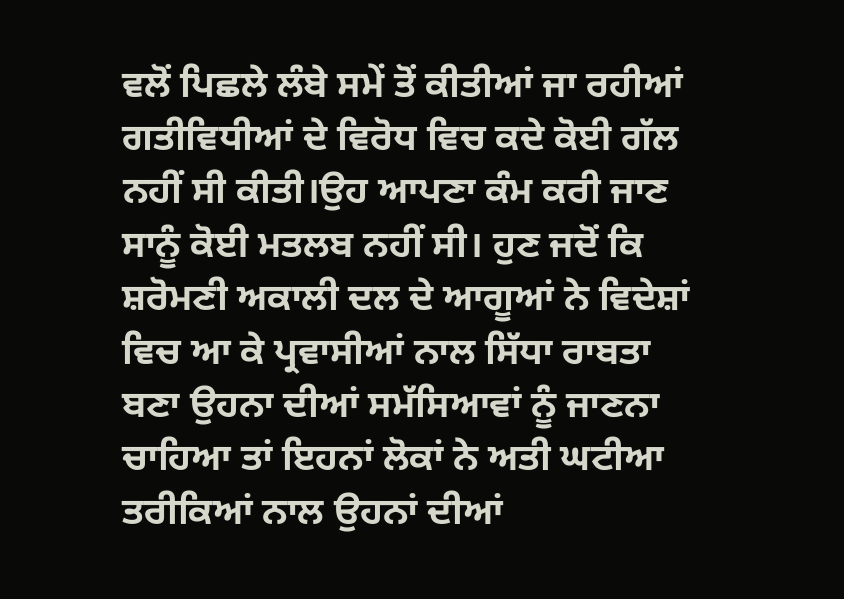ਵਲੋਂ ਪਿਛਲੇ ਲੰਬੇ ਸਮੇਂ ਤੋਂ ਕੀਤੀਆਂ ਜਾ ਰਹੀਆਂ ਗਤੀਵਿਧੀਆਂ ਦੇ ਵਿਰੋਧ ਵਿਚ ਕਦੇ ਕੋਈ ਗੱਲ ਨਹੀਂ ਸੀ ਕੀਤੀ।ਉਹ ਆਪਣਾ ਕੰਮ ਕਰੀ ਜਾਣ ਸਾਨੂੰ ਕੋਈ ਮਤਲਬ ਨਹੀਂ ਸੀ। ਹੁਣ ਜਦੋਂ ਕਿ ਸ਼ਰੋਮਣੀ ਅਕਾਲੀ ਦਲ ਦੇ ਆਗੂਆਂ ਨੇ ਵਿਦੇਸ਼ਾਂ ਵਿਚ ਆ ਕੇ ਪ੍ਰਵਾਸੀਆਂ ਨਾਲ ਸਿੱਧਾ ਰਾਬਤਾ ਬਣਾ ਉਹਨਾ ਦੀਆਂ ਸਮੱਸਿਆਵਾਂ ਨੂੰ ਜਾਣਨਾ ਚਾਹਿਆ ਤਾਂ ਇਹਨਾਂ ਲੋਕਾਂ ਨੇ ਅਤੀ ਘਟੀਆ ਤਰੀਕਿਆਂ ਨਾਲ ਉਹਨਾਂ ਦੀਆਂ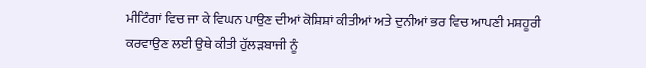ਮੀਟਿੰਗਾਂ ਵਿਚ ਜਾ ਕੇ ਵਿਘਨ ਪਾਉਣ ਦੀਆਂ ਕੋਸ਼ਿਸ਼ਾਂ ਕੀਤੀਆਂ ਅਤੇ ਦੁਨੀਆਂ ਭਰ ਵਿਚ ਆਪਣੀ ਮਸ਼ਹੂਰੀ ਕਰਵਾਉਣ ਲਈ ਉਥੇ ਕੀਤੀ ਹੁੱਲੜਬਾਜੀ ਨੂੰ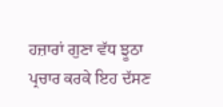ਹਜ਼ਾਰਾਂ ਗੁਣਾ ਵੱਧ ਝੂਠਾ ਪ੍ਰਚਾਰ ਕਰਕੇ ਇਹ ਦੱਸਣ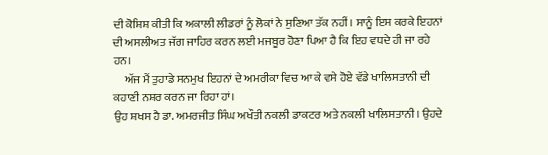ਦੀ ਕੋਸ਼ਿਸ਼ ਕੀਤੀ ਕਿ ਅਕਾਲੀ ਲੀਡਰਾਂ ਨੂੰ ਲੋਕਾਂ ਨੇ ਸੁਣਿਆ ਤੱਕ ਨਹੀਂ। ਸਾਨੂੰ ਇਸ ਕਰਕੇ ਇਹਨਾਂ ਦੀ ਅਸਲੀਅਤ ਜੱਗ ਜਾਹਿਰ ਕਰਨ ਲਈ ਮਜਬੂਰ ਹੋਣਾ ਪਿਆ ਹੈ ਕਿ ਇਹ ਵਧਦੇ ਹੀ ਜਾ ਰਹੇ ਹਨ।
     ਅੱਜ ਮੈਂ ਤੁਹਾਡੇ ਸਨਮੁਖ ਇਹਨਾਂ ਦੇ ਅਮਰੀਕਾ ਵਿਚ ਆ ਕੇ ਵਸੇ ਹੋਏ ਵੱਡੇ ਖਾਲਿਸਤਾਨੀ ਦੀ ਕਹਾਣੀ ਨਸ਼ਰ ਕਰਨ ਜਾ ਰਿਹਾ ਹਾਂ।
ਉਹ ਸ਼ਖਸ ਹੈ ਡਾ. ਅਮਰਜੀਤ ਸਿੰਘ ਅਖੌਤੀ ਨਕਲੀ ਡਾਕਟਰ ਅਤੇ ਨਕਲੀ ਖਾਲਿਸਤਾਨੀ। ਉਹਦੇ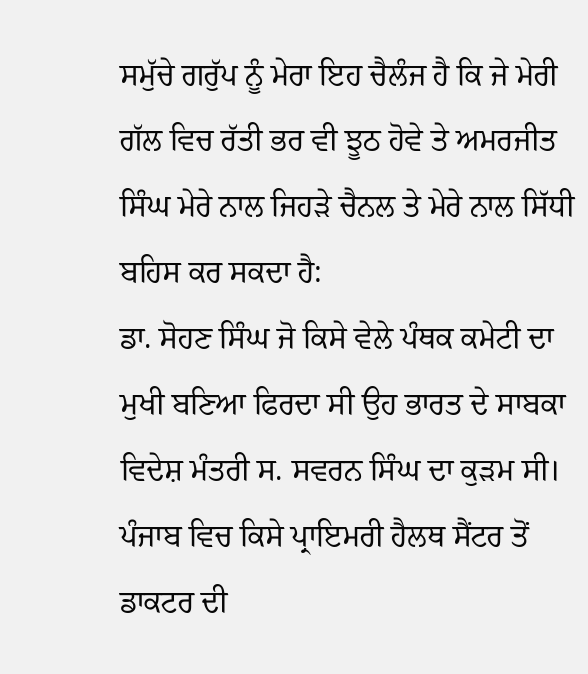ਸਮੁੱਚੇ ਗਰੁੱਪ ਨੂੰ ਮੇਰਾ ਇਹ ਚੈਲੰਜ ਹੈ ਕਿ ਜੇ ਮੇਰੀ ਗੱਲ ਵਿਚ ਰੱਤੀ ਭਰ ਵੀ ਝੂਠ ਹੋਵੇ ਤੇ ਅਮਰਜੀਤ ਸਿੰਘ ਮੇਰੇ ਨਾਲ ਜਿਹੜੇ ਚੈਨਲ ਤੇ ਮੇਰੇ ਨਾਲ ਸਿੱਧੀ ਬਹਿਸ ਕਰ ਸਕਦਾ ਹੈ:
ਡਾ. ਸੋਹਣ ਸਿੰਘ ਜੋ ਕਿਸੇ ਵੇਲੇ ਪੰਥਕ ਕਮੇਟੀ ਦਾ ਮੁਖੀ ਬਣਿਆ ਫਿਰਦਾ ਸੀ ਉਹ ਭਾਰਤ ਦੇ ਸਾਬਕਾ ਵਿਦੇਸ਼ ਮੰਤਰੀ ਸ. ਸਵਰਨ ਸਿੰਘ ਦਾ ਕੁੜਮ ਸੀ। ਪੰਜਾਬ ਵਿਚ ਕਿਸੇ ਪ੍ਰਾਇਮਰੀ ਹੈਲਥ ਸੈਂਟਰ ਤੋਂ ਡਾਕਟਰ ਦੀ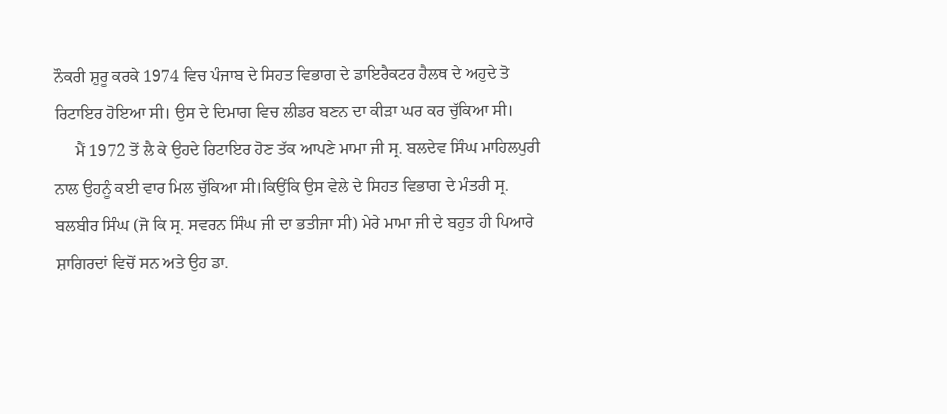ਨੌਕਰੀ ਸ਼ੁਰੂ ਕਰਕੇ 1974 ਵਿਚ ਪੰਜਾਬ ਦੇ ਸਿਹਤ ਵਿਭਾਗ ਦੇ ਡਾਇਰੈਕਟਰ ਹੈਲਥ ਦੇ ਅਹੁਦੇ ਤੋ ਰਿਟਾਇਰ ਹੋਇਆ ਸੀ। ਉਸ ਦੇ ਦਿਮਾਗ ਵਿਚ ਲੀਡਰ ਬਣਨ ਦਾ ਕੀੜਾ ਘਰ ਕਰ ਚੁੱਕਿਆ ਸੀ।
     ਮੈਂ 1972 ਤੋਂ ਲੈ ਕੇ ਉਹਦੇ ਰਿਟਾਇਰ ਹੋਣ ਤੱਕ ਆਪਣੇ ਮਾਮਾ ਜੀ ਸ੍ਰ. ਬਲਦੇਵ ਸਿੰਘ ਮਾਹਿਲਪੁਰੀ ਨਾਲ ਉਹਨੂੰ ਕਈ ਵਾਰ ਮਿਲ ਚੁੱਕਿਆ ਸੀ।ਕਿਉਂਕਿ ਉਸ ਵੇਲੇ ਦੇ ਸਿਹਤ ਵਿਭਾਗ ਦੇ ਮੰਤਰੀ ਸ੍ਰ. ਬਲਬੀਰ ਸਿੰਘ (ਜੋ ਕਿ ਸ੍ਰ. ਸਵਰਨ ਸਿੰਘ ਜੀ ਦਾ ਭਤੀਜਾ ਸੀ) ਮੇਰੇ ਮਾਮਾ ਜੀ ਦੇ ਬਹੁਤ ਹੀ ਪਿਆਰੇ ਸ਼ਾਗਿਰਦਾਂ ਵਿਚੋਂ ਸਨ ਅਤੇ ਉਹ ਡਾ.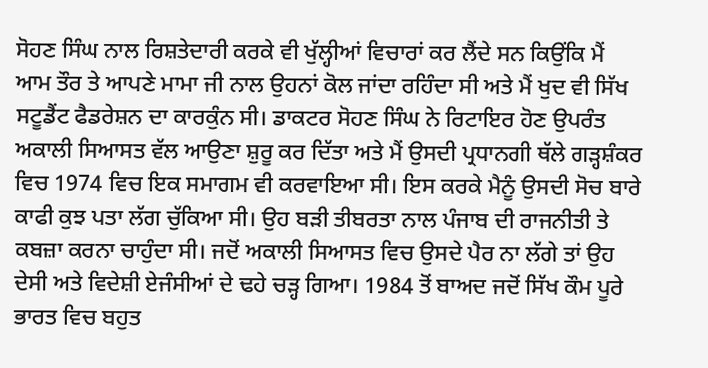ਸੋਹਣ ਸਿੰਘ ਨਾਲ ਰਿਸ਼ਤੇਦਾਰੀ ਕਰਕੇ ਵੀ ਖੁੱਲ੍ਹੀਆਂ ਵਿਚਾਰਾਂ ਕਰ ਲੈਂਦੇ ਸਨ ਕਿਉਂਕਿ ਮੈਂ ਆਮ ਤੌਰ ਤੇ ਆਪਣੇ ਮਾਮਾ ਜੀ ਨਾਲ ਉਹਨਾਂ ਕੋਲ ਜਾਂਦਾ ਰਹਿੰਦਾ ਸੀ ਅਤੇ ਮੈਂ ਖੁਦ ਵੀ ਸਿੱਖ ਸਟੂਡੈਂਟ ਫੈਡਰੇਸ਼ਨ ਦਾ ਕਾਰਕੁੰਨ ਸੀ। ਡਾਕਟਰ ਸੋਹਣ ਸਿੰਘ ਨੇ ਰਿਟਾਇਰ ਹੋਣ ਉਪਰੰਤ ਅਕਾਲੀ ਸਿਆਸਤ ਵੱਲ ਆਉਣਾ ਸ਼ੁਰੂ ਕਰ ਦਿੱਤਾ ਅਤੇ ਮੈਂ ਉਸਦੀ ਪ੍ਰਧਾਨਗੀ ਥੱਲੇ ਗੜ੍ਹਸ਼ੰਕਰ ਵਿਚ 1974 ਵਿਚ ਇਕ ਸਮਾਗਮ ਵੀ ਕਰਵਾਇਆ ਸੀ। ਇਸ ਕਰਕੇ ਮੈਨੂੰ ਉਸਦੀ ਸੋਚ ਬਾਰੇ ਕਾਫੀ ਕੁਝ ਪਤਾ ਲੱਗ ਚੁੱਕਿਆ ਸੀ। ਉਹ ਬੜੀ ਤੀਬਰਤਾ ਨਾਲ ਪੰਜਾਬ ਦੀ ਰਾਜਨੀਤੀ ਤੇ ਕਬਜ਼ਾ ਕਰਨਾ ਚਾਹੁੰਦਾ ਸੀ। ਜਦੋਂ ਅਕਾਲੀ ਸਿਆਸਤ ਵਿਚ ਉਸਦੇ ਪੈਰ ਨਾ ਲੱਗੇ ਤਾਂ ਉਹ ਦੇਸੀ ਅਤੇ ਵਿਦੇਸ਼ੀ ਏਜੰਸੀਆਂ ਦੇ ਢਹੇ ਚੜ੍ਹ ਗਿਆ। 1984 ਤੋਂ ਬਾਅਦ ਜਦੋਂ ਸਿੱਖ ਕੌਮ ਪੂਰੇ ਭਾਰਤ ਵਿਚ ਬਹੁਤ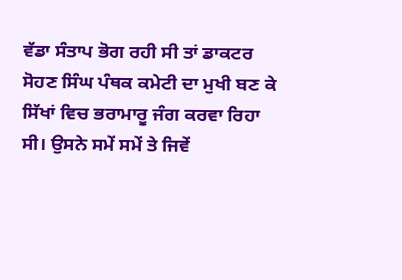ਵੱਡਾ ਸੰਤਾਪ ਭੋਗ ਰਹੀ ਸੀ ਤਾਂ ਡਾਕਟਰ ਸੋਹਣ ਸਿੰਘ ਪੰਥਕ ਕਮੇਟੀ ਦਾ ਮੁਖੀ ਬਣ ਕੇ ਸਿੱਖਾਂ ਵਿਚ ਭਰਾਮਾਰੂ ਜੰਗ ਕਰਵਾ ਰਿਹਾ ਸੀ। ਉਸਨੇ ਸਮੇਂ ਸਮੇਂ ਤੇ ਜਿਵੇਂ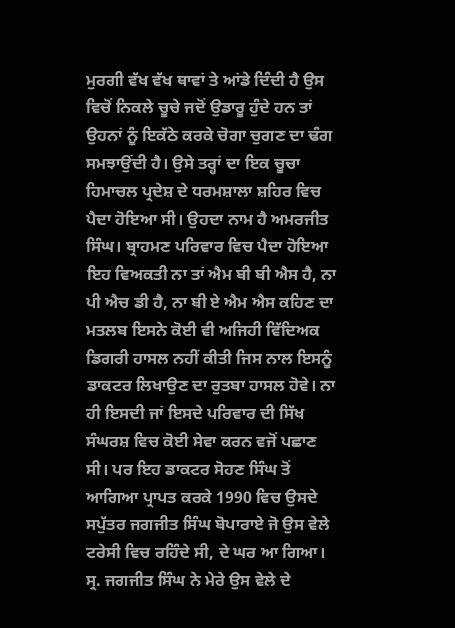ਮੁਰਗੀ ਵੱਖ ਵੱਖ ਥਾਵਾਂ ਤੇ ਆਂਡੇ ਦਿੰਦੀ ਹੈ ਉਸ ਵਿਚੋਂ ਨਿਕਲੇ ਚੂਚੇ ਜਦੋਂ ਉਡਾਰੂ ਹੁੰਦੇ ਹਨ ਤਾਂ ਉਹਨਾਂ ਨੂੰ ਇਕੱਠੇ ਕਰਕੇ ਚੋਗਾ ਚੁਗਣ ਦਾ ਢੰਗ ਸਮਝਾਉਂਦੀ ਹੈ। ਉਸੇ ਤਰ੍ਹਾਂ ਦਾ ਇਕ ਚੂਚਾ ਹਿਮਾਚਲ ਪ੍ਰਦੇਸ਼ ਦੇ ਧਰਮਸ਼ਾਲਾ ਸ਼ਹਿਰ ਵਿਚ ਪੈਦਾ ਹੋਇਆ ਸੀ। ਉਹਦਾ ਨਾਮ ਹੈ ਅਮਰਜੀਤ ਸਿੰਘ। ਬ੍ਰਾਹਮਣ ਪਰਿਵਾਰ ਵਿਚ ਪੈਦਾ ਹੋਇਆ ਇਹ ਵਿਅਕਤੀ ਨਾ ਤਾਂ ਐਮ ਬੀ ਬੀ ਐਸ ਹੈ, ਨਾ ਪੀ ਐਚ ਡੀ ਹੈ, ਨਾ ਬੀ ਏ ਐਮ ਐਸ ਕਹਿਣ ਦਾ ਮਤਲਬ ਇਸਨੇ ਕੋਈ ਵੀ ਅਜਿਹੀ ਵਿੱਦਿਅਕ ਡਿਗਰੀ ਹਾਸਲ ਨਹੀਂ ਕੀਤੀ ਜਿਸ ਨਾਲ ਇਸਨੂੰ ਡਾਕਟਰ ਲਿਖਾਉਣ ਦਾ ਰੁਤਬਾ ਹਾਸਲ ਹੋਵੇ। ਨਾ ਹੀ ਇਸਦੀ ਜਾਂ ਇਸਦੇ ਪਰਿਵਾਰ ਦੀ ਸਿੱਖ ਸੰਘਰਸ਼ ਵਿਚ ਕੋਈ ਸੇਵਾ ਕਰਨ ਵਜੋਂ ਪਛਾਣ ਸੀ। ਪਰ ਇਹ ਡਾਕਟਰ ਸੋਹਣ ਸਿੰਘ ਤੋਂ ਆਗਿਆ ਪ੍ਰਾਪਤ ਕਰਕੇ 1990 ਵਿਚ ਉਸਦੇ ਸਪੁੱਤਰ ਜਗਜੀਤ ਸਿੰਘ ਬੋਪਾਰਾਏ ਜੋ ਉਸ ਵੇਲੇ ਟਰੇਸੀ ਵਿਚ ਰਹਿੰਦੇ ਸੀ, ਦੇ ਘਰ ਆ ਗਿਆ। ਸ੍ਰ. ਜਗਜੀਤ ਸਿੰਘ ਨੇ ਮੇਰੇ ਉਸ ਵੇਲੇ ਦੇ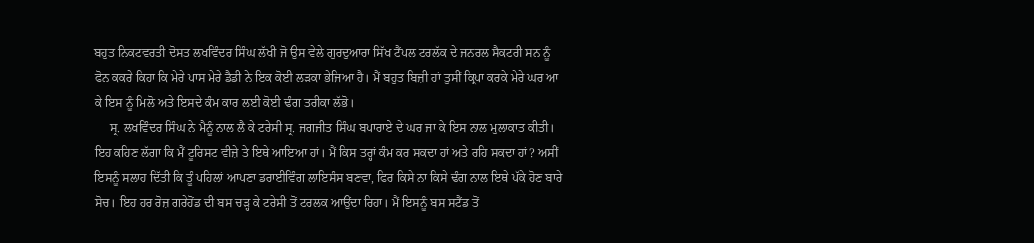ਬਹੁਤ ਨਿਕਟਵਰਤੀ ਦੋਸਤ ਲਖਵਿੰਦਰ ਸਿੰਘ ਲੱਖੀ ਜੋ ਉਸ ਵੇਲੇ ਗੁਰਦੁਆਰਾ ਸਿੱਖ ਟੈਂਪਲ ਟਰਲੱਕ ਦੇ ਜਨਰਲ ਸੈਕਟਰੀ ਸਨ ਨੂੰ ਫੋਨ ਕਕਰੇ ਕਿਹਾ ਕਿ ਮੇਰੇ ਪਾਸ ਮੇਰੇ ਡੈਡੀ ਨੇ ਇਕ ਕੋਈ ਲੜਕਾ ਭੇਜਿਆ ਹੈ। ਮੈਂ ਬਹੁਤ ਬਿਜ਼ੀ ਹਾਂ ਤੁਸੀਂ ਕ੍ਰਿਪਾ ਕਰਕੇ ਮੇਰੇ ਘਰ ਆ ਕੇ ਇਸ ਨੂੰ ਮਿਲੋ ਅਤੇ ਇਸਦੇ ਕੰਮ ਕਾਰ ਲਈ ਕੋਈ ਢੰਗ ਤਰੀਕਾ ਲੱਭੋ।
     ਸ੍ਰ. ਲਖਵਿੰਦਰ ਸਿੰਘ ਨੇ ਮੈਨੂੰ ਨਾਲ ਲੈ ਕੇ ਟਰੇਸੀ ਸ੍ਰ. ਜਗਜੀਤ ਸਿੰਘ ਬਪਾਰਾਏ ਦੇ ਘਰ ਜਾ ਕੇ ਇਸ ਨਾਲ ਮੁਲਾਕਾਤ ਕੀਤੀ। ਇਹ ਕਹਿਣ ਲੱਗਾ ਕਿ ਮੈਂ ਟੂਰਿਸਟ ਵੀਜ਼ੇ ਤੇ ਇਥੇ ਆਇਆ ਹਾਂ। ਮੈਂ ਕਿਸ ਤਰ੍ਹਾਂ ਕੰਮ ਕਰ ਸਕਦਾ ਹਾਂ ਅਤੇ ਰਹਿ ਸਕਦਾ ਹਾਂ? ਅਸੀਂ ਇਸਨੂੰ ਸਲਾਹ ਦਿੱਤੀ ਕਿ ਤੂੰ ਪਹਿਲਾਂ ਆਪਣਾ ਡਰਾਈਵਿੰਗ ਲਾਇਸੰਸ ਬਣਵਾ, ਫਿਰ ਕਿਸੇ ਨਾ ਕਿਸੇ ਢੰਗ ਨਾਲ ਇਥੇ ਪੱਕੇ ਹੋਣ ਬਾਰੇ ਸੋਚ। ਇਹ ਹਰ ਰੋਜ਼ ਗਰੇਹੋਂਡ ਦੀ ਬਸ ਚੜ੍ਹ ਕੇ ਟਰੇਸੀ ਤੋਂ ਟਰਲਕ ਆਉਂਦਾ ਰਿਹਾ। ਮੈਂ ਇਸਨੂੰ ਬਸ ਸਟੈਂਡ ਤੋਂ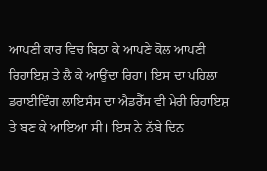ਆਪਣੀ ਕਾਰ ਵਿਚ ਬਿਠਾ ਕੇ ਆਪਣੇ ਕੋਲ ਆਪਣੀ ਰਿਹਾਇਸ਼ ਤੇ ਲੈ ਕੇ ਆਉਂਦਾ ਰਿਹਾ। ਇਸ ਦਾ ਪਹਿਲਾ ਡਰਾਈਵਿੰਗ ਲਾਇਸੰਸ ਦਾ ਐਡਰੈੱਸ ਵੀ ਮੇਰੀ ਰਿਹਾਇਸ਼ ਤੇ ਬਣ ਕੇ ਆਇਆ ਸੀ। ਇਸ ਨੇ ਨੱਬੇ ਦਿਨ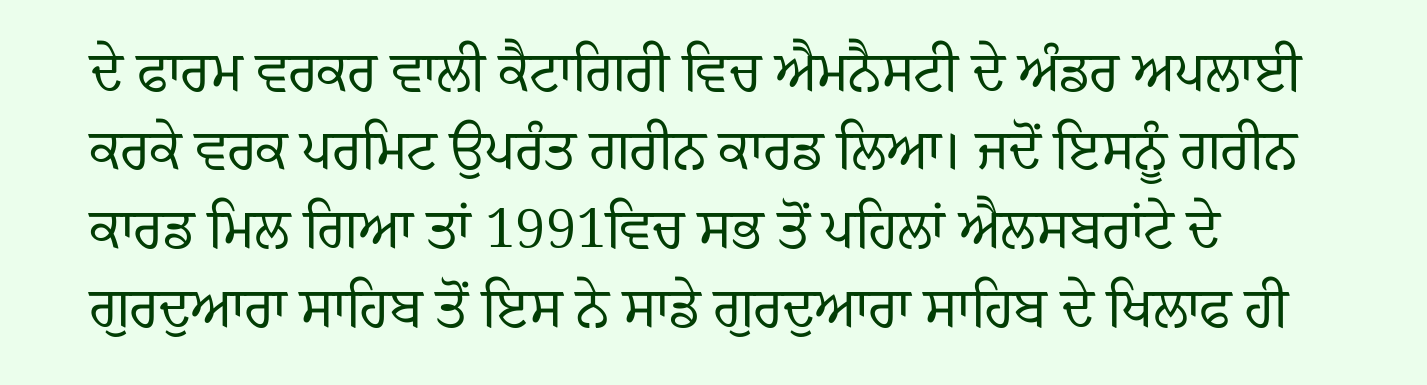ਦੇ ਫਾਰਮ ਵਰਕਰ ਵਾਲੀ ਕੈਟਾਗਿਰੀ ਵਿਚ ਐਮਨੈਸਟੀ ਦੇ ਅੰਡਰ ਅਪਲਾਈ ਕਰਕੇ ਵਰਕ ਪਰਮਿਟ ਉਪਰੰਤ ਗਰੀਨ ਕਾਰਡ ਲਿਆ। ਜਦੋਂ ਇਸਨੂੰ ਗਰੀਨ ਕਾਰਡ ਮਿਲ ਗਿਆ ਤਾਂ 1991ਵਿਚ ਸਭ ਤੋਂ ਪਹਿਲਾਂ ਐਲਸਬਰਾਂਟੇ ਦੇ ਗੁਰਦੁਆਰਾ ਸਾਹਿਬ ਤੋਂ ਇਸ ਨੇ ਸਾਡੇ ਗੁਰਦੁਆਰਾ ਸਾਹਿਬ ਦੇ ਖਿਲਾਫ ਹੀ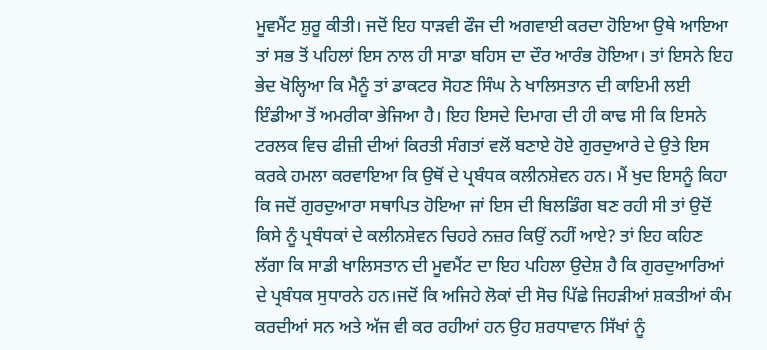ਮੂਵਮੈਂਟ ਸ਼ੁਰੂ ਕੀਤੀ। ਜਦੋਂ ਇਹ ਧਾੜਵੀ ਫੌਜ ਦੀ ਅਗਵਾਈ ਕਰਦਾ ਹੋਇਆ ਉਥੇ ਆਇਆ ਤਾਂ ਸਭ ਤੋਂ ਪਹਿਲਾਂ ਇਸ ਨਾਲ ਹੀ ਸਾਡਾ ਬਹਿਸ ਦਾ ਦੌਰ ਆਰੰਭ ਹੋਇਆ। ਤਾਂ ਇਸਨੇ ਇਹ ਭੇਦ ਖੋਲ੍ਹਿਆ ਕਿ ਮੈਨੂੰ ਤਾਂ ਡਾਕਟਰ ਸੋਹਣ ਸਿੰਘ ਨੇ ਖਾਲਿਸਤਾਨ ਦੀ ਕਾਇਮੀ ਲਈ ਇੰਡੀਆ ਤੋਂ ਅਮਰੀਕਾ ਭੇਜਿਆ ਹੈ। ਇਹ ਇਸਦੇ ਦਿਮਾਗ ਦੀ ਹੀ ਕਾਢ ਸੀ ਕਿ ਇਸਨੇ ਟਰਲਕ ਵਿਚ ਫੀਜ਼ੀ ਦੀਆਂ ਕਿਰਤੀ ਸੰਗਤਾਂ ਵਲੋਂ ਬਣਾਏ ਹੋਏ ਗੁਰਦੁਆਰੇ ਦੇ ਉਤੇ ਇਸ ਕਰਕੇ ਹਮਲਾ ਕਰਵਾਇਆ ਕਿ ਉਥੋਂ ਦੇ ਪ੍ਰਬੰਧਕ ਕਲੀਨਸ਼ੇਵਨ ਹਨ। ਮੈਂ ਖੁਦ ਇਸਨੂੰ ਕਿਹਾ ਕਿ ਜਦੋਂ ਗੁਰਦੁਆਰਾ ਸਥਾਪਿਤ ਹੋਇਆ ਜਾਂ ਇਸ ਦੀ ਬਿਲਡਿੰਗ ਬਣ ਰਹੀ ਸੀ ਤਾਂ ਉਦੋਂ ਕਿਸੇ ਨੂੰ ਪ੍ਰਬੰਧਕਾਂ ਦੇ ਕਲੀਨਸ਼ੇਵਨ ਚਿਹਰੇ ਨਜ਼ਰ ਕਿਉਂ ਨਹੀਂ ਆਏ? ਤਾਂ ਇਹ ਕਹਿਣ ਲੱਗਾ ਕਿ ਸਾਡੀ ਖਾਲਿਸਤਾਨ ਦੀ ਮੂਵਮੈਂਟ ਦਾ ਇਹ ਪਹਿਲਾ ਉਦੇਸ਼ ਹੈ ਕਿ ਗੁਰਦੁਆਰਿਆਂ ਦੇ ਪ੍ਰਬੰਧਕ ਸੁਧਾਰਨੇ ਹਨ।ਜਦੋਂ ਕਿ ਅਜਿਹੇ ਲੋਕਾਂ ਦੀ ਸੋਚ ਪਿੱਛੇ ਜਿਹੜੀਆਂ ਸ਼ਕਤੀਆਂ ਕੰਮ ਕਰਦੀਆਂ ਸਨ ਅਤੇ ਅੱਜ ਵੀ ਕਰ ਰਹੀਆਂ ਹਨ ਉਹ ਸ਼ਰਧਾਵਾਨ ਸਿੱਖਾਂ ਨੂੰ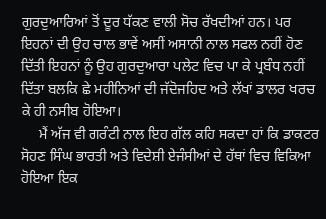ਗੁਰਦੁਆਰਿਆਂ ਤੋਂ ਦੂਰ ਧੱਕਣ ਵਾਲੀ ਸੋਚ ਰੱਖਦੀਆਂ ਹਨ। ਪਰ ਇਹਨਾਂ ਦੀ ਉਹ ਚਾਲ ਭਾਵੇਂ ਅਸੀਂ ਅਸਾਨੀ ਨਾਲ ਸਫਲ ਨਹੀਂ ਹੋਣ ਦਿੱਤੀ ਇਹਨਾਂ ਨੂੰ ਉਹ ਗੁਰਦੁਆਰਾ ਪਲੇਟ ਵਿਚ ਪਾ ਕੇ ਪ੍ਰਬੰਧ ਨਹੀਂ ਦਿੱਤਾ ਬਲਕਿ ਛੇ ਮਹੀਨਿਆਂ ਦੀ ਜੱਦੋਜਹਿਦ ਅਤੇ ਲੱਖਾਂ ਡਾਲਰ ਖਰਚ ਕੇ ਹੀ ਨਸੀਬ ਹੋਇਆ।
     ਮੈਂ ਅੱਜ ਵੀ ਗਰੰਟੀ ਨਾਲ ਇਹ ਗੱਲ ਕਹਿ ਸਕਦਾ ਹਾਂ ਕਿ ਡਾਕਟਰ ਸੋਹਣ ਸਿੰਘ ਭਾਰਤੀ ਅਤੇ ਵਿਦੇਸ਼ੀ ਏਜੰਸੀਆਂ ਦੇ ਹੱਥਾਂ ਵਿਚ ਵਿਕਿਆ ਹੋਇਆ ਇਕ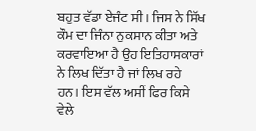ਬਹੁਤ ਵੱਡਾ ਏਜੰਟ ਸੀ। ਜਿਸ ਨੇ ਸਿੱਖ ਕੌਮ ਦਾ ਜਿੰਨਾ ਨੁਕਸਾਨ ਕੀਤਾ ਅਤੇ ਕਰਵਾਇਆ ਹੈ ਉਹ ਇਤਿਹਾਸਕਾਰਾਂ ਨੇ ਲਿਖ ਦਿੱਤਾ ਹੈ ਜਾਂ ਲਿਖ ਰਹੇ ਹਨ। ਇਸ ਵੱਲ ਅਸੀਂ ਫਿਰ ਕਿਸੇ ਵੇਲੇ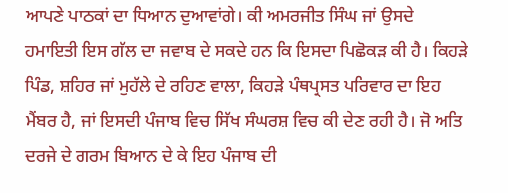ਆਪਣੇ ਪਾਠਕਾਂ ਦਾ ਧਿਆਨ ਦੁਆਵਾਂਗੇ। ਕੀ ਅਮਰਜੀਤ ਸਿੰਘ ਜਾਂ ਉਸਦੇ ਹਮਾਇਤੀ ਇਸ ਗੱਲ ਦਾ ਜਵਾਬ ਦੇ ਸਕਦੇ ਹਨ ਕਿ ਇਸਦਾ ਪਿਛੋਕੜ ਕੀ ਹੈ। ਕਿਹੜੇ ਪਿੰਡ, ਸ਼ਹਿਰ ਜਾਂ ਮੁਹੱਲੇ ਦੇ ਰਹਿਣ ਵਾਲਾ, ਕਿਹੜੇ ਪੰਥਪ੍ਰਸਤ ਪਰਿਵਾਰ ਦਾ ਇਹ ਮੈਂਬਰ ਹੈ, ਜਾਂ ਇਸਦੀ ਪੰਜਾਬ ਵਿਚ ਸਿੱਖ ਸੰਘਰਸ਼ ਵਿਚ ਕੀ ਦੇਣ ਰਹੀ ਹੈ। ਜੋ ਅਤਿ ਦਰਜੇ ਦੇ ਗਰਮ ਬਿਆਨ ਦੇ ਕੇ ਇਹ ਪੰਜਾਬ ਦੀ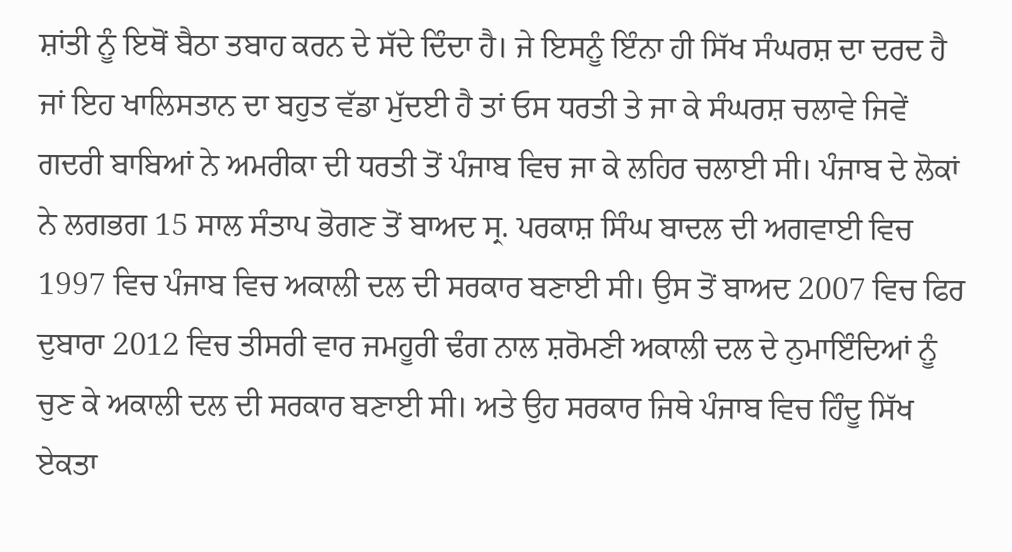ਸ਼ਾਂਤੀ ਨੂੰ ਇਥੋਂ ਬੈਠਾ ਤਬਾਹ ਕਰਨ ਦੇ ਸੱਦੇ ਦਿੰਦਾ ਹੈ। ਜੇ ਇਸਨੂੰ ਇੰਨਾ ਹੀ ਸਿੱਖ ਸੰਘਰਸ਼ ਦਾ ਦਰਦ ਹੈ ਜਾਂ ਇਹ ਖਾਲਿਸਤਾਨ ਦਾ ਬਹੁਤ ਵੱਡਾ ਮੁੱਦਈ ਹੈ ਤਾਂ ਓਸ ਧਰਤੀ ਤੇ ਜਾ ਕੇ ਸੰਘਰਸ਼ ਚਲਾਵੇ ਜਿਵੇਂ ਗਦਰੀ ਬਾਬਿਆਂ ਨੇ ਅਮਰੀਕਾ ਦੀ ਧਰਤੀ ਤੋਂ ਪੰਜਾਬ ਵਿਚ ਜਾ ਕੇ ਲਹਿਰ ਚਲਾਈ ਸੀ। ਪੰਜਾਬ ਦੇ ਲੋਕਾਂ ਨੇ ਲਗਭਗ 15 ਸਾਲ ਸੰਤਾਪ ਭੋਗਣ ਤੋਂ ਬਾਅਦ ਸ੍ਰ. ਪਰਕਾਸ਼ ਸਿੰਘ ਬਾਦਲ ਦੀ ਅਗਵਾਈ ਵਿਚ 1997 ਵਿਚ ਪੰਜਾਬ ਵਿਚ ਅਕਾਲੀ ਦਲ ਦੀ ਸਰਕਾਰ ਬਣਾਈ ਸੀ। ਉਸ ਤੋਂ ਬਾਅਦ 2007 ਵਿਚ ਫਿਰ ਦੁਬਾਰਾ 2012 ਵਿਚ ਤੀਸਰੀ ਵਾਰ ਜਮਹੂਰੀ ਢੰਗ ਨਾਲ ਸ਼ਰੋਮਣੀ ਅਕਾਲੀ ਦਲ ਦੇ ਨੁਮਾਇੰਦਿਆਂ ਨੂੰ ਚੁਣ ਕੇ ਅਕਾਲੀ ਦਲ ਦੀ ਸਰਕਾਰ ਬਣਾਈ ਸੀ। ਅਤੇ ਉਹ ਸਰਕਾਰ ਜਿਥੇ ਪੰਜਾਬ ਵਿਚ ਹਿੰਦੂ ਸਿੱਖ ਏਕਤਾ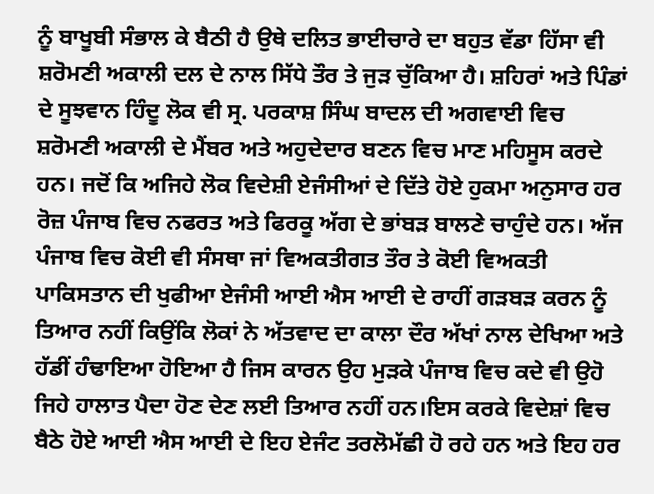ਨੂੰ ਬਾਖੂਬੀ ਸੰਭਾਲ ਕੇ ਬੈਠੀ ਹੈ ਉਥੇ ਦਲਿਤ ਭਾਈਚਾਰੇ ਦਾ ਬਹੁਤ ਵੱਡਾ ਹਿੱਸਾ ਵੀ ਸ਼ਰੋਮਣੀ ਅਕਾਲੀ ਦਲ ਦੇ ਨਾਲ ਸਿੱਧੇ ਤੌਰ ਤੇ ਜੁੜ ਚੁੱਕਿਆ ਹੈ। ਸ਼ਹਿਰਾਂ ਅਤੇ ਪਿੰਡਾਂ ਦੇ ਸੂਝਵਾਨ ਹਿੰਦੂ ਲੋਕ ਵੀ ਸ੍ਰ. ਪਰਕਾਸ਼ ਸਿੰਘ ਬਾਦਲ ਦੀ ਅਗਵਾਈ ਵਿਚ ਸ਼ਰੋਮਣੀ ਅਕਾਲੀ ਦੇ ਮੈਂਬਰ ਅਤੇ ਅਹੁਦੇਦਾਰ ਬਣਨ ਵਿਚ ਮਾਣ ਮਹਿਸੂਸ ਕਰਦੇ ਹਨ। ਜਦੋਂ ਕਿ ਅਜਿਹੇ ਲੋਕ ਵਿਦੇਸ਼ੀ ਏਜੰਸੀਆਂ ਦੇ ਦਿੱਤੇ ਹੋਏ ਹੁਕਮਾ ਅਨੁਸਾਰ ਹਰ ਰੋਜ਼ ਪੰਜਾਬ ਵਿਚ ਨਫਰਤ ਅਤੇ ਫਿਰਕੂ ਅੱਗ ਦੇ ਭਾਂਬੜ ਬਾਲਣੇ ਚਾਹੁੰਦੇ ਹਨ। ਅੱਜ ਪੰਜਾਬ ਵਿਚ ਕੋਈ ਵੀ ਸੰਸਥਾ ਜਾਂ ਵਿਅਕਤੀਗਤ ਤੌਰ ਤੇ ਕੋਈ ਵਿਅਕਤੀ ਪਾਕਿਸਤਾਨ ਦੀ ਖੁਫੀਆ ਏਜੰਸੀ ਆਈ ਐਸ ਆਈ ਦੇ ਰਾਹੀਂ ਗੜਬੜ ਕਰਨ ਨੂੰ ਤਿਆਰ ਨਹੀਂ ਕਿਉਂਕਿ ਲੋਕਾਂ ਨੇ ਅੱਤਵਾਦ ਦਾ ਕਾਲਾ ਦੌਰ ਅੱਖਾਂ ਨਾਲ ਦੇਖਿਆ ਅਤੇ ਹੱਡੀਂ ਹੰਢਾਇਆ ਹੋਇਆ ਹੈ ਜਿਸ ਕਾਰਨ ਉਹ ਮੁੜਕੇ ਪੰਜਾਬ ਵਿਚ ਕਦੇ ਵੀ ਉਹੋ ਜਿਹੇ ਹਾਲਾਤ ਪੈਦਾ ਹੋਣ ਦੇਣ ਲਈ ਤਿਆਰ ਨਹੀਂ ਹਨ।ਇਸ ਕਰਕੇ ਵਿਦੇਸ਼ਾਂ ਵਿਚ ਬੈਠੇ ਹੋਏ ਆਈ ਐਸ ਆਈ ਦੇ ਇਹ ਏਜੰਟ ਤਰਲੋਮੱਛੀ ਹੋ ਰਹੇ ਹਨ ਅਤੇ ਇਹ ਹਰ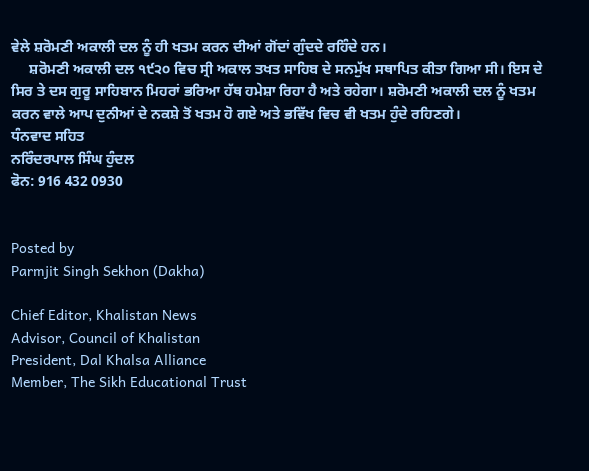ਵੇਲੇ ਸ਼ਰੋਮਣੀ ਅਕਾਲੀ ਦਲ ਨੂੰ ਹੀ ਖਤਮ ਕਰਨ ਦੀਆਂ ਗੋਂਦਾਂ ਗੁੰਦਦੇ ਰਹਿੰਦੇ ਹਨ।
     ਸ਼ਰੋਮਣੀ ਅਕਾਲੀ ਦਲ ੧੯੨੦ ਵਿਚ ਸ੍ਰੀ ਅਕਾਲ ਤਖਤ ਸਾਹਿਬ ਦੇ ਸਨਮੁੱਖ ਸਥਾਪਿਤ ਕੀਤਾ ਗਿਆ ਸੀ। ਇਸ ਦੇ ਸਿਰ ਤੇ ਦਸ ਗੁਰੂ ਸਾਹਿਬਾਨ ਮਿਹਰਾਂ ਭਰਿਆ ਹੱਥ ਹਮੇਸ਼ਾ ਰਿਹਾ ਹੈ ਅਤੇ ਰਹੇਗਾ। ਸ਼ਰੋਮਣੀ ਅਕਾਲੀ ਦਲ ਨੂੰ ਖਤਮ ਕਰਨ ਵਾਲੇ ਆਪ ਦੁਨੀਆਂ ਦੇ ਨਕਸ਼ੇ ਤੋਂ ਖਤਮ ਹੋ ਗਏ ਅਤੇ ਭਵਿੱਖ ਵਿਚ ਵੀ ਖਤਮ ਹੁੰਦੇ ਰਹਿਣਗੇ।
ਧੰਨਵਾਦ ਸਹਿਤ
ਨਰਿੰਦਰਪਾਲ ਸਿੰਘ ਹੁੰਦਲ
ਫੋਨ: 916 432 0930


Posted by
Parmjit Singh Sekhon (Dakha)

Chief Editor, Khalistan News
Advisor, Council of Khalistan
President, Dal Khalsa Alliance
Member, The Sikh Educational Trust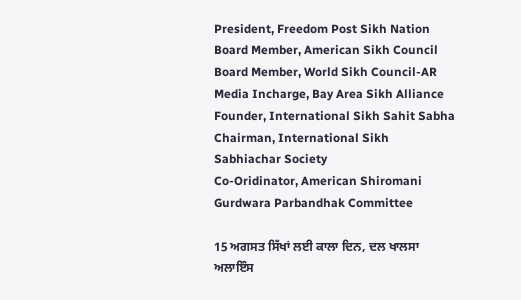President, Freedom Post Sikh Nation
Board Member, American Sikh Council
Board Member, World Sikh Council-AR
Media Incharge, Bay Area Sikh Alliance
Founder, International Sikh Sahit Sabha
Chairman, International Sikh Sabhiachar Society
Co-Oridinator, American Shiromani Gurdwara Parbandhak Committee

15 ਅਗਸਤ ਸਿੱਖਾਂ ਲਈ ਕਾਲਾ ਦਿਨ, ਦਲ ਖਾਲਸਾ ਅਲਾਇੰਸ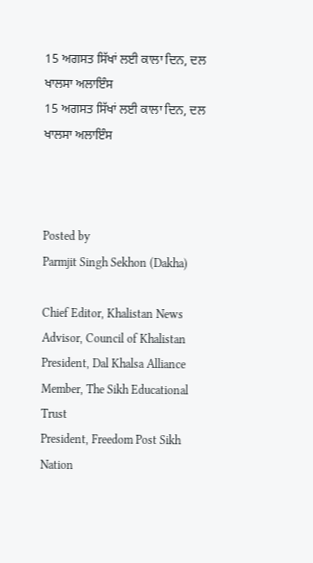15 ਅਗਸਤ ਸਿੱਖਾਂ ਲਈ ਕਾਲਾ ਦਿਨ, ਦਲ ਖਾਲਸਾ ਅਲਾਇੰਸ
15 ਅਗਸਤ ਸਿੱਖਾਂ ਲਈ ਕਾਲਾ ਦਿਨ, ਦਲ ਖਾਲਸਾ ਅਲਾਇੰਸ



Posted by
Parmjit Singh Sekhon (Dakha)

Chief Editor, Khalistan News
Advisor, Council of Khalistan
President, Dal Khalsa Alliance
Member, The Sikh Educational Trust
President, Freedom Post Sikh Nation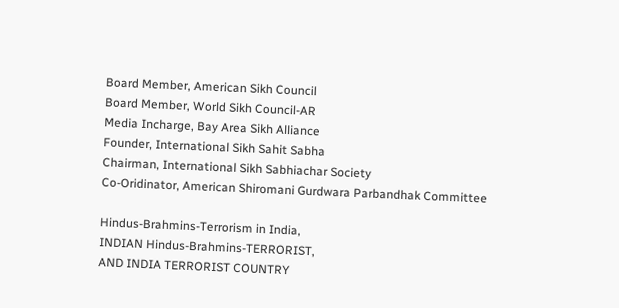Board Member, American Sikh Council
Board Member, World Sikh Council-AR
Media Incharge, Bay Area Sikh Alliance
Founder, International Sikh Sahit Sabha
Chairman, International Sikh Sabhiachar Society
Co-Oridinator, American Shiromani Gurdwara Parbandhak Committee

Hindus-Brahmins-Terrorism in India,
INDIAN Hindus-Brahmins-TERRORIST,
AND INDIA TERRORIST COUNTRY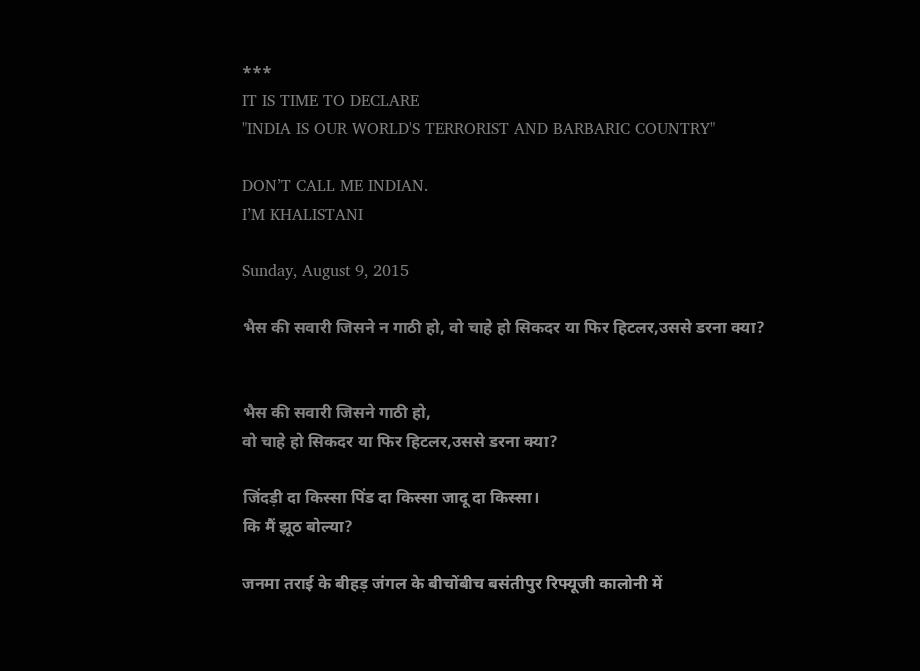***
IT IS TIME TO DECLARE
"INDIA IS OUR WORLD'S TERRORIST AND BARBARIC COUNTRY"

DON’T CALL ME INDIAN.
I’M KHALISTANI

Sunday, August 9, 2015

भैस की सवारी जिसने न गाठी हो, वो चाहे हो सिकदर या फिर हिटलर,उससे डरना क्या?


भैस की सवारी जिसने गाठी हो,
वो चाहे हो सिकदर या फिर हिटलर,उससे डरना क्या?

जिंदड़ी दा किस्सा पिंड दा किस्सा जादू दा किस्सा।
कि मैं झूठ बोल्या?

जनमा तराई के बीहड़ जंगल के बीचोंबीच बसंतीपुर रिफ्यूजी कालोनी में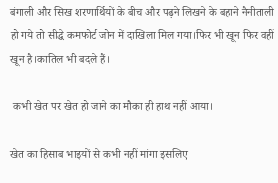बंगाली और सिख शरणार्थियों के बीच और पढ़ने लिखने के बहाने नैनीताली हो गये तो सीद्धे कमफोर्ट जोन में दाखिला मिल गया।फिर भी खून फिर वहीं खून है।कातिल भी बदले हैं।

 कभी खेत पर खेत हो जाने का मौका ही हाथ नहीं आया।

खेत का हिसाब भाइयों से कभी नहीं मांगा इसलिए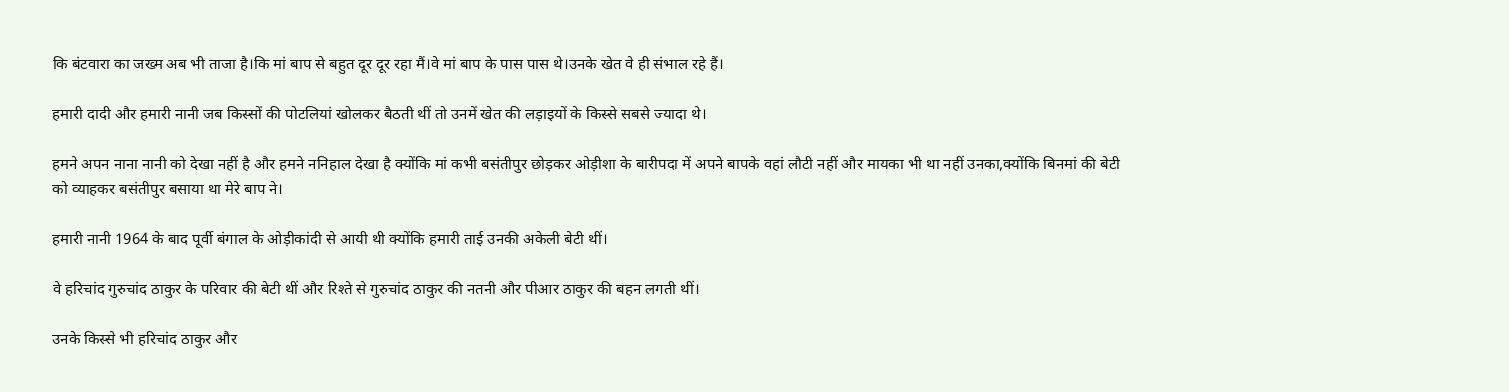कि बंटवारा का जख्म अब भी ताजा है।कि मां बाप से बहुत दूर दूर रहा मैं।वे मां बाप के पास पास थे।उनके खेत वे ही संभाल रहे हैं।

हमारी दादी और हमारी नानी जब किस्सों की पोटलियां खोलकर बैठती थीं तो उनमें खेत की लड़ाइयों के किस्से सबसे ज्यादा थे।

हमने अपन नाना नानी को देखा नहीं है और हमने ननिहाल देखा है क्योंकि मां कभी बसंतीपुर छोड़कर ओड़ीशा के बारीपदा में अपने बापके वहां लौटी नहीं और मायका भी था नहीं उनका,क्योंकि बिनमां की बेटी को व्याहकर बसंतीपुर बसाया था मेरे बाप ने।

हमारी नानी 1964 के बाद पूर्वी बंगाल के ओड़ीकांदी से आयी थी क्योंकि हमारी ताई उनकी अकेली बेटी थीं।

वे हरिचांद गुरुचांद ठाकुर के परिवार की बेटी थीं और रिश्ते से गुरुचांद ठाकुर की नतनी और पीआर ठाकुर की बहन लगती थीं।

उनके किस्से भी हरिचांद ठाकुर और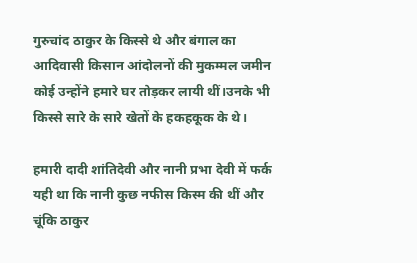गुरुचांद ठाकुर के किस्से थे और बंगाल का आदिवासी किसान आंदोलनों की मुकम्मल जमीन कोई उन्होंने हमारे घर तोड़कर लायी थीं।उनके भी किस्से सारे के सारे खेतों के हकहकूक के थे।

हमारी दादी शांतिदेवी और नानी प्रभा देवी में फर्क यही था कि नानी कुछ नफीस किस्म की थीं और चूंकि ठाकुर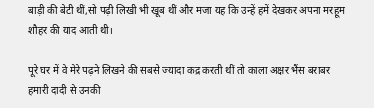बाड़ी की बेटी थीं,सो पढ़ी लिखी भी खूब थीं और मजा यह कि उन्हें हमें देखकर अपना मरहूम शौहर की याद आती थी।

पूरे घर में वे मेरे पढ़ने लिखने की सबसे ज्यादा कद्र करती थीं तो काला अक्षर भैंस बराबर हमारी दादी से उनकी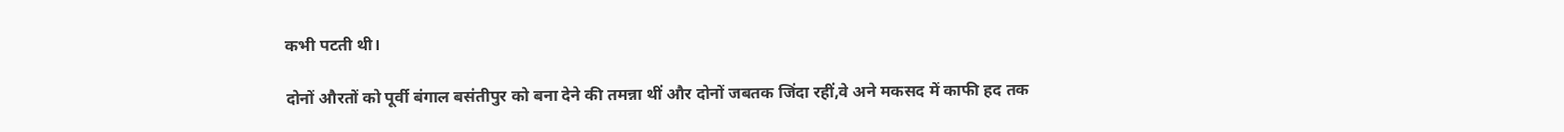कभी पटती थी।

दोनों औरतों को पूर्वी बंगाल बसंतीपुर को बना देने की तमन्ना थीं और दोनों जबतक जिंदा रहीं,वे अने मकसद में काफी हद तक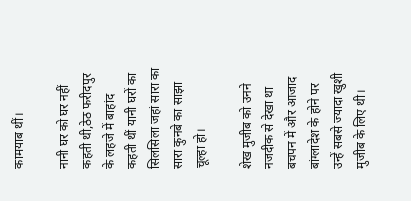कामयाब थीं।

नानी घर को घर नहीं कहती थी,ठेठ फरीदपुर के लहजे में बाहांद कहती थीं यानी घरों का सिलसिला जहां सारा का सारा कुनबे का साझा चूल्हा हो।

शेख मुजीब को उनने नजदीक से देखा था बचपन में और आजाद बांग्लादेश के होने पर उन्हें सबसे ज्यादा खुशी मुजीब के लिए थी।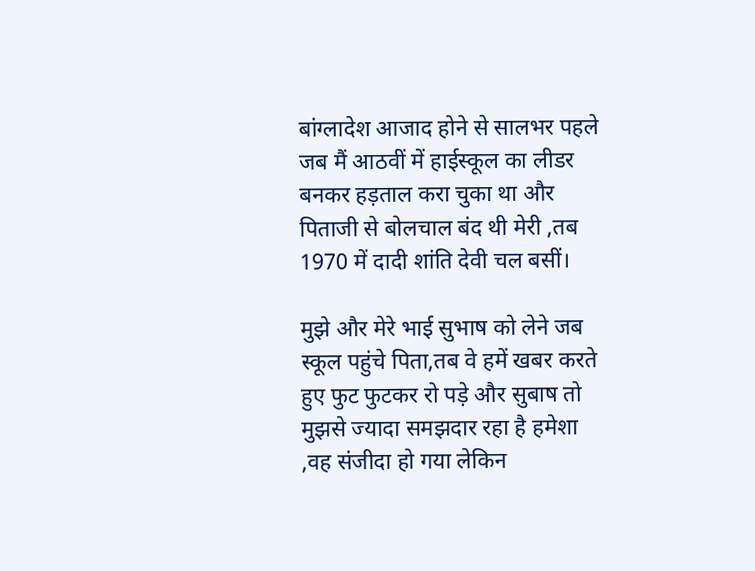बांग्लादेश आजाद होने से सालभर पहले जब मैं आठवीं में हाईस्कूल का लीडर बनकर हड़ताल करा चुका था और पिताजी से बोलचाल बंद थी मेरी ,तब 1970 में दादी शांति देवी चल बसीं।

मुझे और मेरे भाई सुभाष को लेने जब स्कूल पहुंचे पिता,तब वे हमें खबर करते हुए फुट फुटकर रो पड़े और सुबाष तो मुझसे ज्यादा समझदार रहा है हमेशा ,वह संजीदा हो गया लेकिन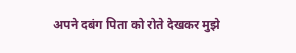अपने दबंग पिता को रोते देखकर मुझे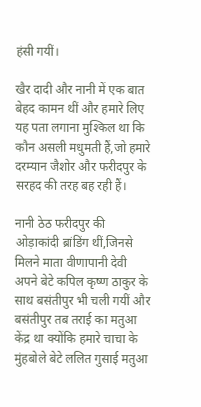हंसी गयीं।

खैर दादी और नानी में एक बात बेहद कामन थीं और हमारे लिए यह पता लगाना मुश्किल था कि कौन असली मधुमती हैं,जो हमारे दरम्यान जैशोर और फरीदपुर के सरहद की तरह बह रही हैं।

नानी ठेठ फरीदपुर की ओड़ाकांदी ब्रांडिंग थीं,जिनसे मिलने माता वीणापानी देवी अपने बेटे कपिल कृष्ण ठाकुर के साथ बसंतीपुर भी चली गयीं और बसंतीपुर तब तराई का मतुआ केंद्र था क्योंकि हमारे चाचा के मुंहबोले बेटे ललित गुसाई मतुआ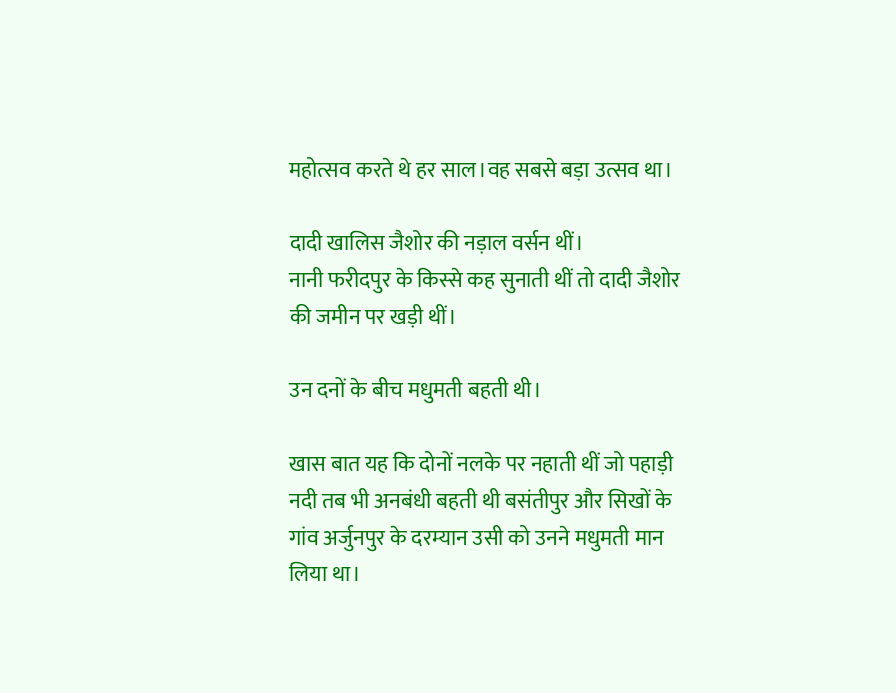महोत्सव करते थे हर साल।वह सबसे बड़ा उत्सव था।

दादी खालिस जैशोर की नड़ाल वर्सन थीं।
नानी फरीदपुर के किस्से कह सुनाती थीं तो दादी जैशोर की जमीन पर खड़ी थीं।

उन दनों के बीच मधुमती बहती थी।

खास बात यह कि दोनों नलके पर नहाती थीं जो पहाड़ी नदी तब भी अनबंधी बहती थी बसंतीपुर और सिखों के गांव अर्जुनपुर के दरम्यान उसी को उनने मधुमती मान लिया था।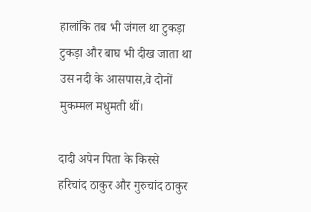हालांकि तब भी जंगल था टुकड़ा टुकड़ा और बाघ भी दीख जाता था उस नदी के आसपास,वे दोनों मुकम्मल मधुमती थीं।

दादी अपेन पिता के किस्से हरिचांद ठाकुर और गुरुचांद ठाकुर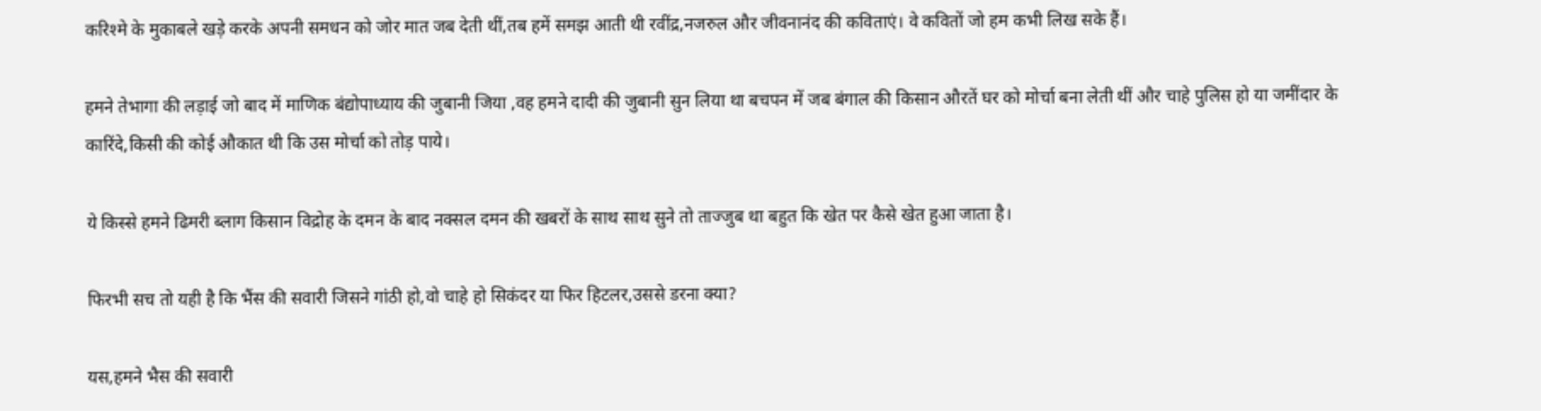करिश्मे के मुकाबले खड़े करके अपनी समधन को जोर मात जब देती थीं,तब हमें समझ आती थी रवींद्र,नजरुल और जीवनानंद की कविताएं। वे कवितों जो हम कभी लिख सके हैं।

हमने तेभागा की लड़ाई जो बाद में माणिक बंद्योपाध्याय की जुबानी जिया ,वह हमने दादी की जुबानी सुन लिया था बचपन में जब बंगाल की किसान औरतें घर को मोर्चा बना लेती थीं और चाहे पुलिस हो या जमींदार के कारिंदे,किसी की कोई औकात थी कि उस मोर्चा को तोड़ पाये।

ये किस्से हमने ढिमरी ब्लाग किसान विद्रोह के दमन के बाद नक्सल दमन की खबरों के साथ साथ सुने तो ताज्जुब था बहुत कि खेत पर कैसे खेत हुआ जाता है।

फिरभी सच तो यही है कि भैंस की सवारी जिसने गांठी हो,वो चाहे हो सिकंदर या फिर हिटलर,उससे डरना क्या?

यस,हमने भैस की सवारी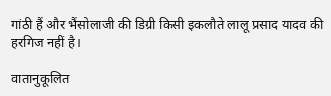गांठी हैं और भैंसोलाजी की डिग्री किसी इकलौते लालू प्रसाद यादव की हरगिज नहीं है।

वातानुकूलित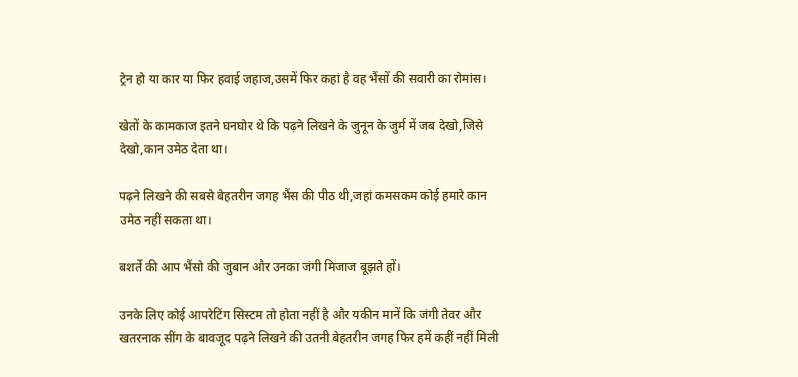ट्रेन हो या कार या फिर हवाई जहाज,उसमें फिर कहां है वह भैंसों की सवारी का रोमांस।

खेतों के कामकाज इतने घनघोर थे कि पढ़ने लिखने के जुनून के जुर्म में जब देखो,जिसे देखो,कान उमेठ देता था।

पढ़ने लिखने की सबसे बेहतरीन जगह भैंस की पीठ थी,जहां कमसकम कोई हमारे कान उमेठ नहीं सकता था।

बशर्ते की आप भैंसो की जुबान और उनका जंगी मिजाज बूझते हों।

उनके लिए कोई आपरेटिंग सिस्टम तो होता नहीं है और यकीन मानें कि जंगी तेवर और खतरनाक सींग के बावजूद पढ़ने लिखने की उतनी बेहतरीन जगह फिर हमें कहीं नहीं मिली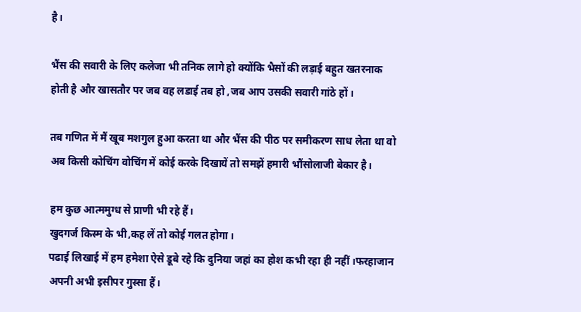है।

भैंस की सवारी के लिए कलेजा भी तनिक लागे हो क्योंकि भैसों की लड़ाई बहुत खतरनाक होती है और खासतौर पर जब वह लडाई तब हो ,जब आप उसकी सवारी गांठे हों।

तब गणित में मैं खूब मशगुल हुआ करता था और भैंस की पीठ पर समीकरण साध लेता था वो अब किसी कोचिंग वोचिंग में कोई करके दिखायें तो समझें हमारी भौंसोलाजी बेकार है।

हम कुछ आत्ममुग्ध से प्राणी भी रहे हैं।
खुदगर्ज किस्म के भी,कह लें तो कोई गलत होगा।
पढाई लिखाई में हम हमेशा ऐसे डूबे रहे कि दुनिया जहां का होश कभी रहा ही नहीं।फरहाजान अपनी अभी इसीपर गुस्सा हैं।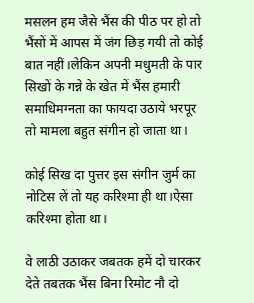मसलन हम जैसे भैंस की पीठ पर हो तो भैंसों में आपस में जंग छिड़ गयी तो कोई बात नहीं।लेकिन अपनी मधुमती के पार सिखों के गन्ने के खेत में भैंस हमारी समाधिमग्नता का फायदा उठाये भरपूर तो मामला बहुत संगीन हो जाता था।

कोई सिख दा पुत्तर इस संगीन जुर्म का नोटिस लें तो यह करिश्मा ही था।ऐसा करिश्मा होता था।

वे लाठी उठाकर जबतक हमें दो चारकर देते तबतक भैंस बिना रिमोट नौ दो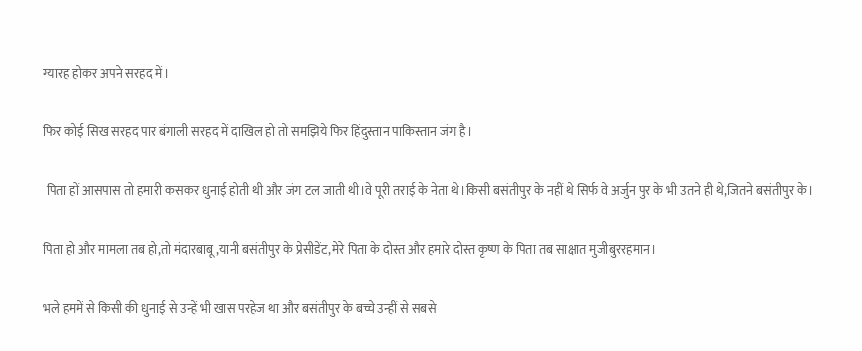ग्यारह होकर अपने सरहद में।

फिर कोई सिख सरहद पार बंगाली सरहद में दाखिल हो तो समझिये फिर हिंदुस्तान पाकिस्तान जंग है।

 पिता हों आसपास तो हमारी कसकर धुनाई होती थी और जंग टल जाती थी।वे पूरी तराई के नेता थे।किसी बसंतीपुर के नहीं थे सिर्फ वे अर्जुन पुर के भी उतने ही थे,जितने बसंतीपुर के।

पिता हो और मामला तब हो,तो मंदारबाबू,यानी बसंतीपुर के प्रेसीडेंट,मेरे पिता के दोस्त और हमारे दोस्त कृष्ण के पिता तब साक्षात मुजीबुररहमान।

भले हममें से किसी की धुनाई से उन्हें भी खास परहेज था और बसंतीपुर के बच्चे उन्हीं से सबसे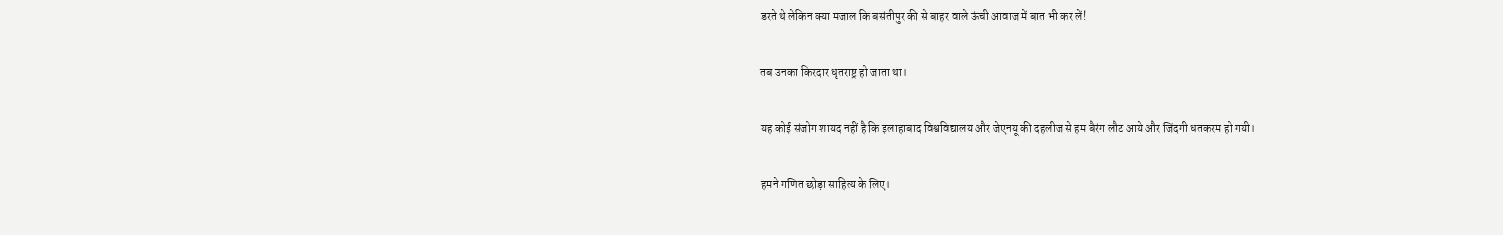डरते थे लेकिन क्या मजाल कि बसंतीपुर की से बाहर वाले ऊंची आवाज में बात भी कर लें!

तब उनका किरदार धृतराष्ट्र हो जाता था।

यह कोई संजोग शायद नहीं है कि इलाहाबाद विश्वविद्यालय और जेएनयू की दहलीज से हम बैरंग लौट आये और जिंदगी धतकरम हो गयी।

हमने गणित छोड़ा साहित्य के लिए।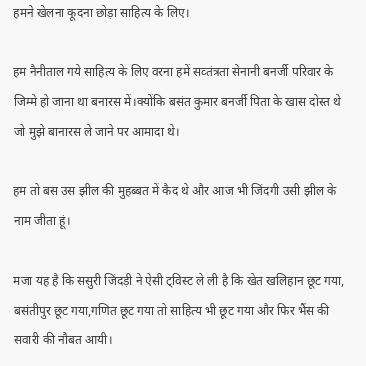हमने खेलना कूदना छोड़ा साहित्य के लिए।

हम नैनीताल गये साहित्य के लिए वरना हमें सव्तंत्रता सेनानी बनर्जी परिवार के जिम्मे हो जाना था बनारस में।क्योंकि बसंत कुमार बनर्जी पिता के खास दोस्त थे जो मुझे बानारस ले जाने पर आमादा थे।

हम तो बस उस झील की मुहब्बत में कैद थे और आज भी जिंदगी उसी झील के नाम जीता हूं।

मजा यह है कि ससुरी जिंदड़ी ने ऐसी ट्विस्ट ले ली है कि खेत खलिहान छूट गया, बसंतीपुर छूट गया,गणित छूट गया तो साहित्य भी छूट गया और फिर भैंस की सवारी की नौबत आयी।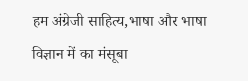हम अंग्रेजी साहित्य,भाषा और भाषा विज्ञान में का मंसूबा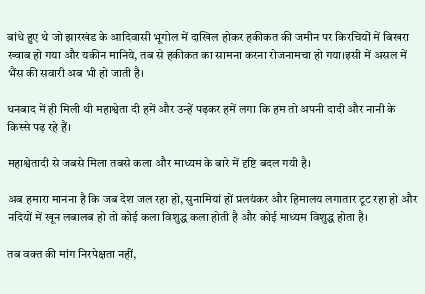बांधे हुए थे जो झारखंड के आदिवासी भूगोल में दाखिल होकर हकीकत की जमीन पर किरचियों में बिखरा ख्वाब हो गया और यकीन मानिये, तब से हकीकत का सामना करना रोजनामचा हो गया।इसी में असल में भैंस की सवारी अब भी हो जाती है।

धनबाद में ही मिली थी महाश्वेता दी हमें और उन्हें पढ़कर हमें लगा कि हम तो अपनी दादी और नानी के किस्से पढ़ रहे हैं।

महाश्वेतादी से जबसे मिला तबसे कला और माध्यम के बारे में दृष्टि बदल गयी है।

अब हमारा मानना है कि जब देश जल रहा हो, सुनामियां हों प्रलयंकर और हिमालय लगातार टूट रहा हो और नदियों में खून लबालब हो तो कोई कला विशुद्ध कला होती है और कोई माध्यम विशुद्ध होता है।

तब वक्त की मांग निरपेक्षता नहीं,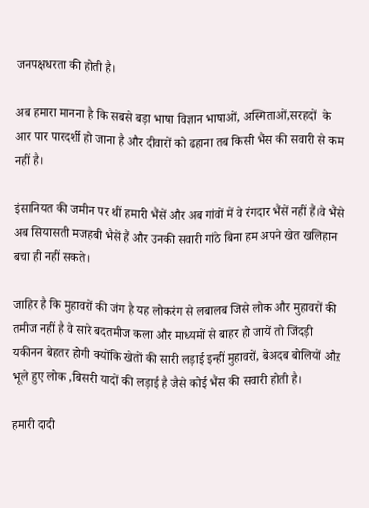जनपक्षधरता की होती है।

अब हमारा मानना है कि सबसे बड़ा भाषा विज्ञान भाषाओं, अस्मिताओं,सरहदों  के आर पार पारदर्शी हो जाना है और दीवारों को ढहाना तब किसी भैंस की सवारी से कम नहीं है।

इंसानियत की जमीन पर थीं हमारी भैंसें और अब गांवों में वे रंगदार भैंसें नहीं हैं।वे भैंसे अब सियासती मजहबी भैसें हैं और उनकी सवारी गांठे बिना हम अपने खेत खलिहान बचा ही नहीं सकते।

जाहिर है कि मुहावरों की जंग है यह लोकरंग से लबालब जिसे लोक और मुहावरों की तमीज नहीं है वे सारे बदतमीज कला और माध्यमों से बाहर हो जायें तो जिंदड़ी यकीनन बेहतर होगी क्योंकि खेतों की सारी लड़ाई इन्हीं मुहावरों, बेअदब बोलियों औऱ भूले हुए लोक ,बिसरी यादों की लड़ाई है जैसे कोई भैंस की सवारी होती है।

हमारी दादी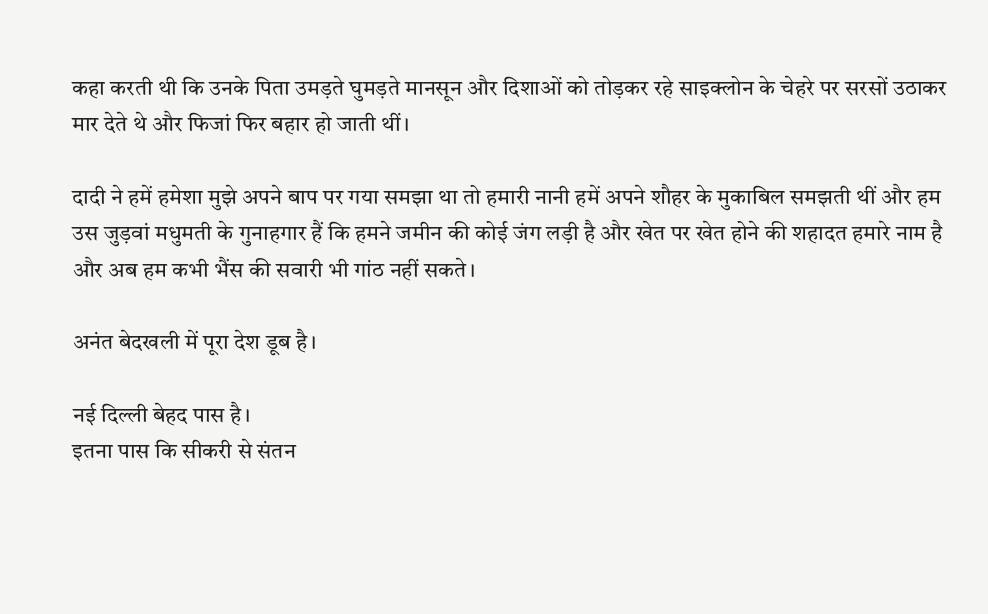कहा करती थी कि उनके पिता उमड़ते घुमड़ते मानसून और दिशाओं को तोड़कर रहे साइक्लोन के चेहरे पर सरसों उठाकर मार देते थे और फिजां फिर बहार हो जाती थीं।

दादी ने हमें हमेशा मुझे अपने बाप पर गया समझा था तो हमारी नानी हमें अपने शौहर के मुकाबिल समझती थीं और हम उस जुड़वां मधुमती के गुनाहगार हैं कि हमने जमीन की कोई जंग लड़ी है और खेत पर खेत होने की शहादत हमारे नाम है और अब हम कभी भैंस की सवारी भी गांठ नहीं सकते।

अनंत बेदखली में पूरा देश डूब है।

नई दिल्ली बेहद पास है।
इतना पास कि सीकरी से संतन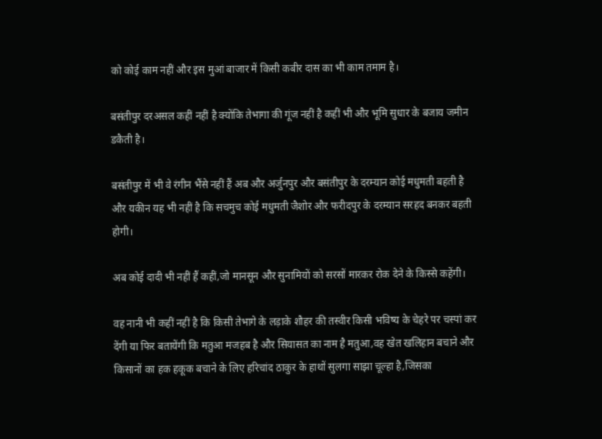को कोई काम नहीं और इस मुआं बाजार में किसी कबीर दास का भी काम तमाम है।

बसंतीपुर दरअसल कहीं नहीं है क्योंकि तेभागा की गूंज नहीं है कहीं भी और भूमि सुधार के बजाय जमीन डकैती है।

बसंतीपुर में भी वे रंगीन भैंसे नहीं हैं अब और अर्जुनपुर और बसंतीपुर के दरम्यान कोई मधुमती बहती है और यकीन यह भी नहीं है कि सचमुच कोई मधुमती जैशोर और फरीदपुर के दरम्यान सरहद बनकर बहती होगी।

अब कोई दादी भी नहीं हैं कहीं,जो मानसून और सुनामियों को सरसों मारकर रोक देने के किस्से कहेंगी।

वह नानी भी कहीं नहीं है कि किसी तेभागे के लड़ाके शौहर की तस्वीर किसी भविष्य के चेहरे पर चस्पां कर देंगी या फिर बतायेंगी कि मतुआ मजहब है और सियासत का नाम है मतुआ,वह खेत खलिहान बचाने और किसानों का हक हकूक बचाने के लिए हरिचांद ठाकुर के हाथों सुलगा साझा चूल्हा है,जिसका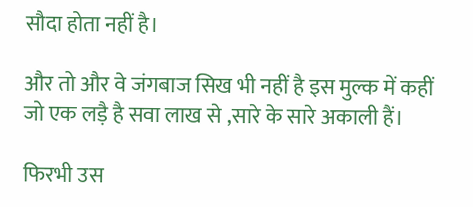सौदा होता नहीं है।

और तो और वे जंगबाज सिख भी नहीं है इस मुल्क में कहीं जो एक लड़ै है सवा लाख से ,सारे के सारे अकाली हैं।

फिरभी उस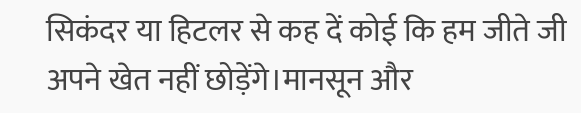सिकंदर या हिटलर से कह दें कोई कि हम जीते जी अपने खेत नहीं छोड़ेंगे।मानसून और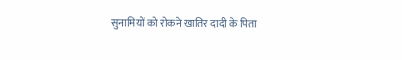सुनामियों को रोकने खातिर दादी के पिता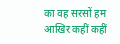का वह सरसों हम आखिर कहीं कहीं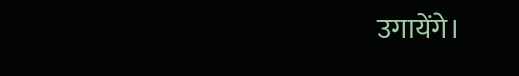उगायेंगे।